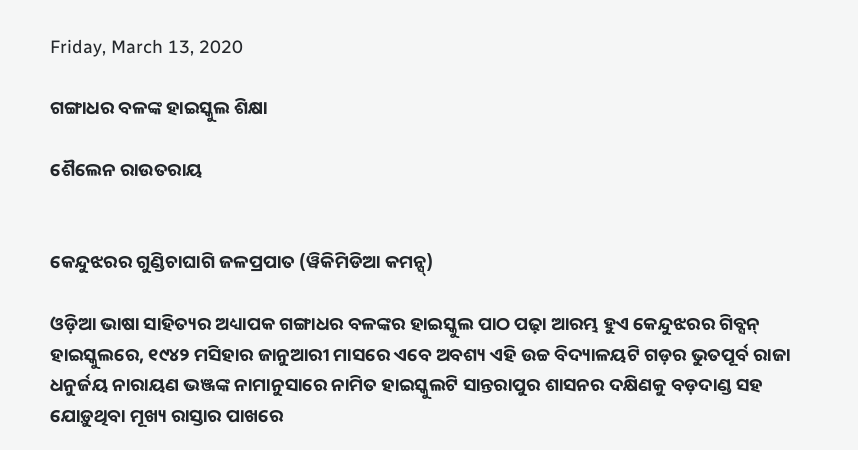Friday, March 13, 2020

ଗଙ୍ଗାଧର ବଳଙ୍କ ହାଇସ୍କୁଲ ଶିକ୍ଷା

ଶୈଲେନ ରାଉତରାୟ


କେନ୍ଦୁଝରର ଗୁଣ୍ଡିଚାଘାଗି ଜଳପ୍ରପାତ (ୱିକିମିଡିଆ କମନ୍ସ୍)

ଓଡ଼ିଆ ଭାଷା ସାହିତ୍ୟର ଅଧ୍ୟାପକ ଗଙ୍ଗାଧର ବଳଙ୍କର ହାଇସ୍କୁଲ ପାଠ ପଢ଼ା ଆରମ୍ଭ ହୁଏ କେନ୍ଦୁଝରର ଗିବ୍ସନ୍ ହାଇସ୍କୁଲରେ, ୧୯୪୨ ମସିହାର ଜାନୁଆରୀ ମାସରେ ଏବେ ଅବଶ୍ୟ ଏହି ଉଚ୍ଚ ବିଦ୍ୟାଳୟଟି ଗଡ଼ର ଭୁତପୂର୍ବ ରାଜା ଧନୁର୍ଜୟ ନାରାୟଣ ଭଞ୍ଜଙ୍କ ନାମାନୁସାରେ ନାମିତ ହାଇସ୍କୁଲଟି ସାନ୍ତରାପୁର ଶାସନର ଦକ୍ଷିଣକୁ ବଡ଼ଦାଣ୍ଡ ସହ ଯୋଡ଼ୁଥିବା ମୂଖ୍ୟ ରାସ୍ତାର ପାଖରେ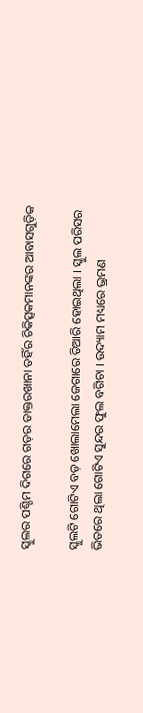ସ୍କୁଲର ପଶ୍ଚିମ ଦିଗରେ ଗଡ଼ର ଡାକ୍ତରଖାନା ତହିଁର ଚିକିତ୍ସକମାନଙ୍କର ଆବାସଗୁଡ଼ିକ

ସ୍କୁଲଟି ଗୋଟିଏ ବଡ଼ ଖୋଲାମେଲା ଜେଗାରେ ତିଆରି ହୋଇଥିଲା । ସ୍କୁଲ ପରିସର ଭିତରେ ଥିଲା ଗୋଟିଏ ସୁନ୍ଦର ଫୁଲ ବଗିଚା । ଉଦ୍ୟାମ ମଧ୍ୟରେ ଭ୍ରମଣ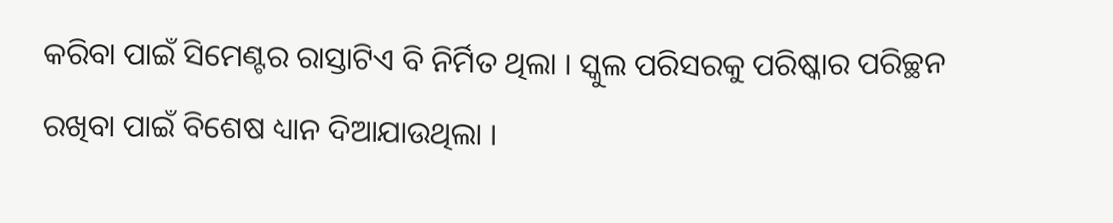କରିବା ପାଇଁ ସିମେଣ୍ଟର ରାସ୍ତାଟିଏ ବି ନିର୍ମିତ ଥିଲା । ସ୍କୁଲ ପରିସରକୁ ପରିଷ୍କାର ପରିଚ୍ଛନ ରଖିବା ପାଇଁ ବିଶେଷ ଧ୍ୟାନ ଦିଆଯାଉଥିଲା ।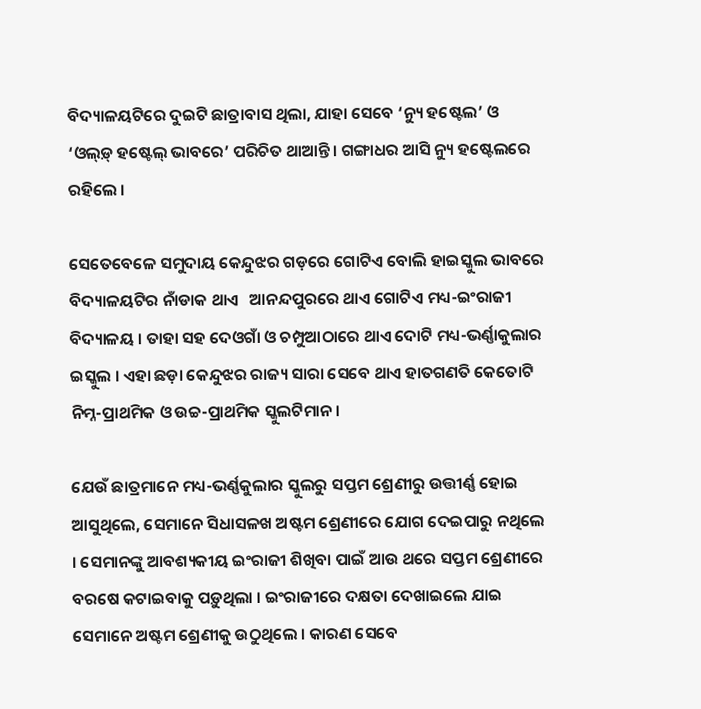ବିଦ୍ୟାଳୟଟିରେ ଦୁଇଟି ଛାତ୍ରାବାସ ଥିଲା, ଯାହା ସେବେ ‘ନ୍ୟୁ ହଷ୍ଟେଲ’ ଓ ‘ଓଲ୍‌ଡ଼୍ ହଷ୍ଟେଲ୍ ଭାବରେ’ ପରିଚିତ ଥାଆନ୍ତି । ଗଙ୍ଗାଧର ଆସି ନ୍ୟୁ ହଷ୍ଟେଲରେ ରହିଲେ ।

ସେତେବେଳେ ସମୁଦାୟ କେନ୍ଦୁଝର ଗଡ଼ରେ ଗୋଟିଏ ବୋଲି ହାଇସ୍କୁଲ ଭାବରେ ବିଦ୍ୟାଳୟଟିର ନାଁଡାକ ଥାଏ   ଆନନ୍ଦପୁରରେ ଥାଏ ଗୋଟିଏ ମଧ୍ୟ-ଇଂରାଜୀ ବିଦ୍ୟାଳୟ । ତାହା ସହ ଦେଓଗାଁ ଓ ଚମ୍ପୁଆଠାରେ ଥାଏ ଦୋଟି ମଧ୍ୟ-ଭର୍ଣ୍ଣାକୁଲାର ଇସ୍କୁଲ । ଏହା ଛଡ଼ା କେନ୍ଦୁଝର ରାଜ୍ୟ ସାରା ସେବେ ଥାଏ ହାତଗଣତି କେତୋଟି ନିମ୍ନ-ପ୍ରାଥମିକ ଓ ଉଚ୍ଚ-ପ୍ରାଥମିକ ସ୍କୁଲଟିମାନ ।

ଯେଉଁ ଛାତ୍ରମାନେ ମଧ୍ୟ-ଭର୍ଣ୍ଣକୁଲାର ସ୍କୁଲରୁ ସପ୍ତମ ଶ୍ରେଣୀରୁ ଉତ୍ତୀର୍ଣ୍ଣ ହୋଇ ଆସୁଥିଲେ, ସେମାନେ ସିଧାସଳଖ ଅଷ୍ଟମ ଶ୍ରେଣୀରେ ଯୋଗ ଦେଇପାରୁ ନଥିଲେ । ସେମାନଙ୍କୁ ଆବଶ୍ୟକୀୟ ଇଂରାଜୀ ଶିଖିବା ପାଇଁ ଆଉ ଥରେ ସପ୍ତମ ଶ୍ରେଣୀରେ ବରଷେ କଟାଇବାକୁ ପଡ଼ୁଥିଲା । ଇଂରାଜୀରେ ଦକ୍ଷତା ଦେଖାଇଲେ ଯାଇ ସେମାନେ ଅଷ୍ଟମ ଶ୍ରେଣୀକୁ ଉଠୁଥିଲେ । କାରଣ ସେବେ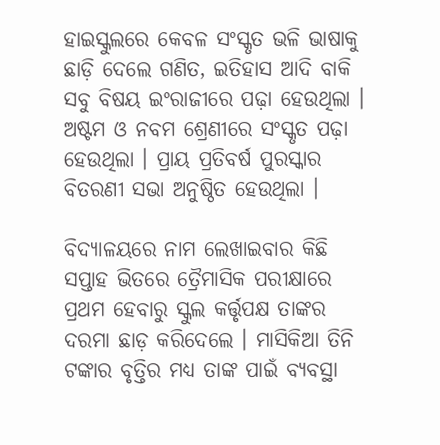ହାଇସ୍କୁଲରେ କେବଳ ସଂସ୍କୃତ ଭଳି ଭାଷାକୁ ଛାଡ଼ି ଦେଲେ ଗଣିତ, ଇତିହାସ ଆଦି ବାକି ସବୁ ବିଷୟ ଇଂରାଜୀରେ ପଢ଼ା ହେଉଥିଲା । ଅଷ୍ଟମ ଓ ନବମ ଶ୍ରେଣୀରେ ସଂସ୍କୃତ ପଢ଼ା ହେଉଥିଲା । ପ୍ରାୟ ପ୍ରତିବର୍ଷ ପୁରସ୍କାର ବିତରଣୀ ସଭା ଅନୁଷ୍ଠିତ ହେଉଥିଲା ।

ବିଦ୍ୟାଳୟରେ ନାମ ଲେଖାଇବାର କିଛି ସପ୍ତାହ ଭିତରେ ତ୍ରୈମାସିକ ପରୀକ୍ଷାରେ ପ୍ରଥମ ହେବାରୁ ସ୍କୁଲ କର୍ତ୍ତୃପକ୍ଷ ତାଙ୍କର ଦରମା ଛାଡ଼ କରିଦେଲେ । ମାସିକିଆ ତିନି ଟଙ୍କାର ବୃତ୍ତିର ମଧ୍ୟ ତାଙ୍କ ପାଇଁ ବ୍ୟବସ୍ଥା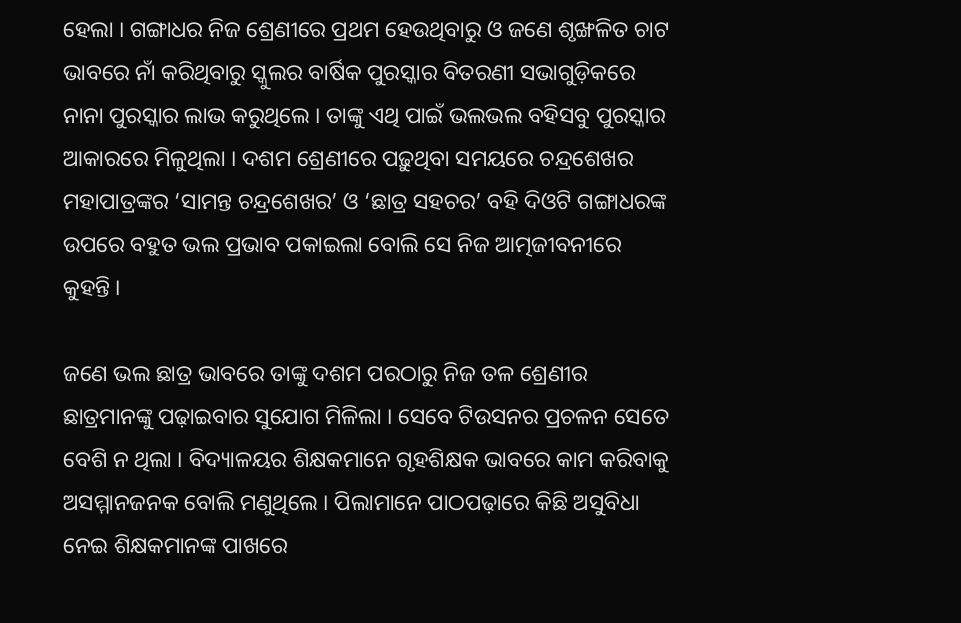ହେଲା । ଗଙ୍ଗାଧର ନିଜ ଶ୍ରେଣୀରେ ପ୍ରଥମ ହେଉଥିବାରୁ ଓ ଜଣେ ଶୃଙ୍ଖଳିତ ଚାଟ ଭାବରେ ନାଁ କରିଥିବାରୁ ସ୍କୁଲର ବାର୍ଷିକ ପୁରସ୍କାର ବିତରଣୀ ସଭାଗୁଡ଼ିକରେ ନାନା ପୁରସ୍କାର ଲାଭ କରୁଥିଲେ । ତାଙ୍କୁ ଏଥି ପାଇଁ ଭଲଭଲ ବହିସବୁ ପୁରସ୍କାର ଆକାରରେ ମିଳୁଥିଲା । ଦଶମ ଶ୍ରେଣୀରେ ପଢ଼ୁଥିବା ସମୟରେ ଚନ୍ଦ୍ରଶେଖର ମହାପାତ୍ରଙ୍କର ‘ସାମନ୍ତ ଚନ୍ଦ୍ରଶେଖର’ ଓ ‘ଛାତ୍ର ସହଚର’ ବହି ଦିଓଟି ଗଙ୍ଗାଧରଙ୍କ ଉପରେ ବହୁତ ଭଲ ପ୍ରଭାବ ପକାଇଲା ବୋଲି ସେ ନିଜ ଆତ୍ମଜୀବନୀରେ କୁହନ୍ତି ।

ଜଣେ ଭଲ ଛାତ୍ର ଭାବରେ ତାଙ୍କୁ ଦଶମ ପରଠାରୁ ନିଜ ତଳ ଶ୍ରେଣୀର ଛାତ୍ରମାନଙ୍କୁ ପଢ଼ାଇବାର ସୁଯୋଗ ମିଳିଲା । ସେବେ ଟିଉସନର ପ୍ରଚଳନ ସେତେ ବେଶି ନ ଥିଲା । ବିଦ୍ୟାଳୟର ଶିକ୍ଷକମାନେ ଗୃହଶିକ୍ଷକ ଭାବରେ କାମ କରିବାକୁ ଅସମ୍ମାନଜନକ ବୋଲି ମଣୁଥିଲେ । ପିଲାମାନେ ପାଠପଢ଼ାରେ କିଛି ଅସୁବିଧା ନେଇ ଶିକ୍ଷକମାନଙ୍କ ପାଖରେ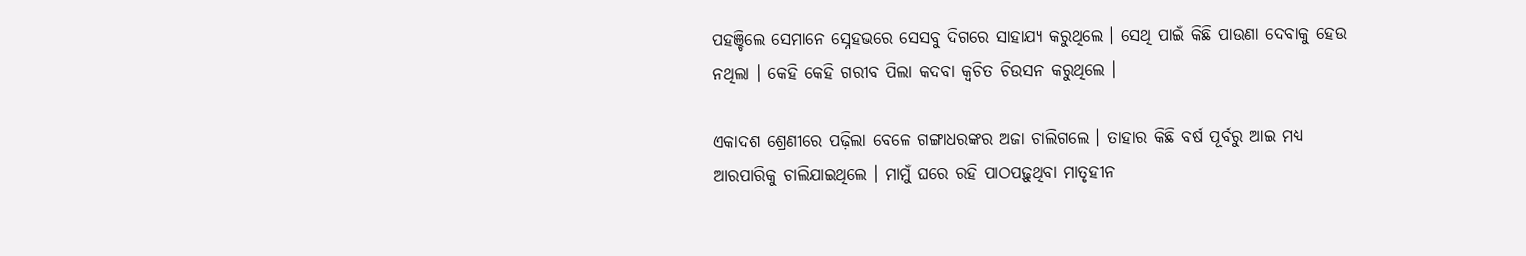ପହଞ୍ଚିଲେ ସେମାନେ ସ୍ନେହଭରେ ସେସବୁ ଦିଗରେ ସାହାଯ୍ୟ କରୁଥିଲେ । ସେଥି ପାଇଁ କିଛି ପାଉଣା ଦେବାକୁ ହେଉ ନଥିଲା । କେହି କେହି ଗରୀବ ପିଲା କଦବା କ୍ୱଚିତ ଚିଉସନ କରୁଥିଲେ ।

ଏକାଦଶ ଶ୍ରେଣୀରେ ପଢ଼ିଲା ବେଳେ ଗଙ୍ଗାଧରଙ୍କର ଅଜା ଚାଲିଗଲେ । ତାହାର କିଛି ବର୍ଷ ପୂର୍ବରୁ ଆଇ ମଧ୍ୟ ଆରପାରିକୁ ଚାଲିଯାଇଥିଲେ । ମାମୁଁ ଘରେ ରହି ପାଠପଢ଼ୁଥିବା ମାତୃହୀନ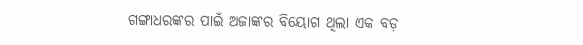ଗଙ୍ଗାଧରଙ୍କର ପାଇଁ ଅଜାଙ୍କର ବିୟୋଗ ଥିଲା ଏକ ବଡ଼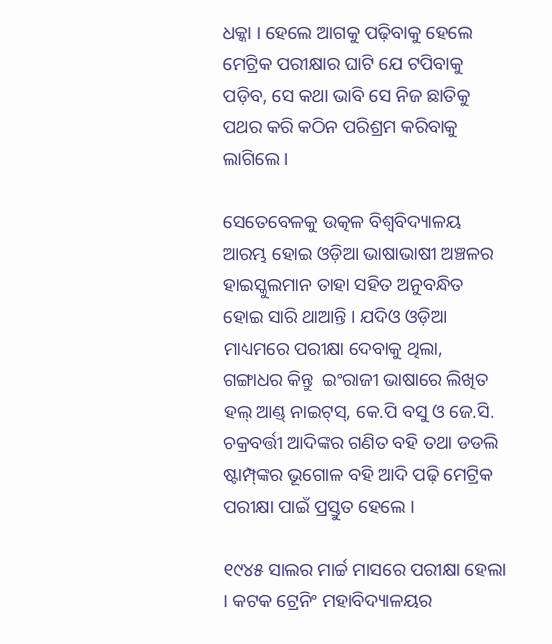ଧକ୍କା । ହେଲେ ଆଗକୁ ପଢ଼ିବାକୁ ହେଲେ ମେଟ୍ରିକ ପରୀକ୍ଷାର ଘାଟି ଯେ ଟପିବାକୁ ପଡ଼ିବ, ସେ କଥା ଭାବି ସେ ନିଜ ଛାତିକୁ ପଥର କରି କଠିନ ପରିଶ୍ରମ କରିବାକୁ ଲାଗିଲେ ।

ସେତେବେଳକୁ ଉତ୍କଳ ବିଶ୍ୱବିଦ୍ୟାଳୟ ଆରମ୍ଭ ହୋଇ ଓଡ଼ିଆ ଭାଷାଭାଷୀ ଅଞ୍ଚଳର ହାଇସ୍କୁଲମାନ ତାହା ସହିତ ଅନୁବନ୍ଧିତ ହୋଇ ସାରି ଥାଆନ୍ତି । ଯଦିଓ ଓଡ଼ିଆ ମାଧ୍ୟମରେ ପରୀକ୍ଷା ଦେବାକୁ ଥିଲା, ଗଙ୍ଗାଧର କିନ୍ତୁ  ଇଂରାଜୀ ଭାଷାରେ ଲିଖିତ ହଲ୍ ଆଣ୍ଡ୍ ନାଇଟ୍‌ସ୍, କେ.ପି ବସୁ ଓ ଜେ.ସି. ଚକ୍ରବର୍ତ୍ତୀ ଆଦିଙ୍କର ଗଣିତ ବହି ତଥା ଡଡଲି ଷ୍ଟାମ୍ପ୍‌ଙ୍କର ଭୂଗୋଳ ବହି ଆଦି ପଢ଼ି ମେଟ୍ରିକ ପରୀକ୍ଷା ପାଇଁ ପ୍ରସ୍ତୁତ ହେଲେ ।

୧୯୪୫ ସାଲର ମାର୍ଚ୍ଚ ମାସରେ ପରୀକ୍ଷା ହେଲା । କଟକ ଟ୍ରେନିଂ ମହାବିଦ୍ୟାଳୟର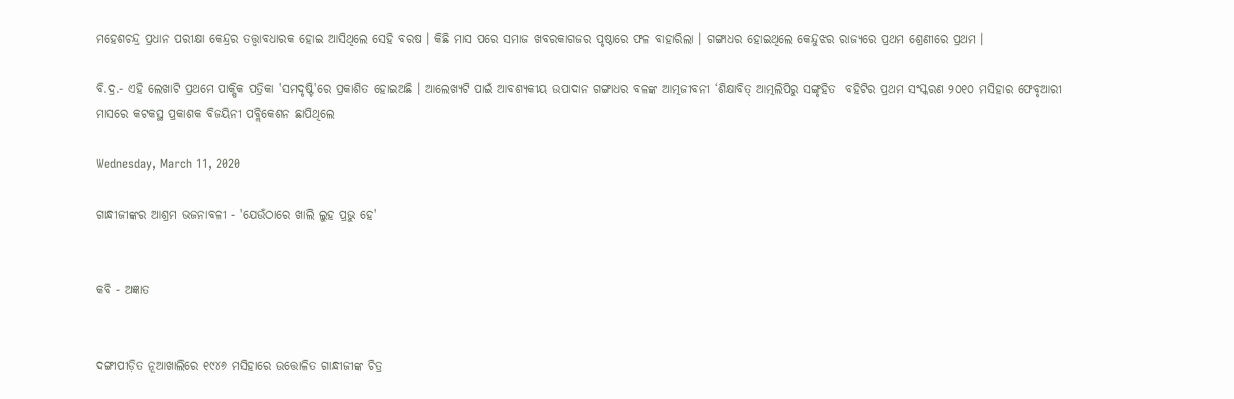ମହେଶଚନ୍ଦ୍ର ପ୍ରଧାନ ପରୀକ୍ଷା କେନ୍ଦ୍ରର ତତ୍ତ୍ୱାବଧାରକ ହୋଇ ଆସିଥିଲେ ସେହି ବରଷ । କିଛି ମାସ ପରେ ସମାଜ ଖବରକାଗଜର ପୃଷ୍ଠାରେ ଫଳ ବାହାରିଲା । ଗଙ୍ଗାଧର ହୋଇଥିଲେ କେନ୍ଦୁଝର ରାଜ୍ୟରେ ପ୍ରଥମ ଶ୍ରେଣୀରେ ପ୍ରଥମ ।

ବି.ଦ୍ର.- ଏହି ଲେଖାଟି ପ୍ରଥମେ ପାକ୍ଷିକ ପତ୍ରିକା 'ସମଦୃଷ୍ଟି'ରେ ପ୍ରକାଶିତ ହୋଇଅଛି । ଆଲେଖ୍ୟଟି ପାଇଁ ଆବଶ୍ୟକୀୟ ଉପାଦାନ ଗଙ୍ଗାଧର ବଳଙ୍କ ଆତ୍ମଜୀବନୀ ‘ଶିକ୍ଷାବିତ୍ ଆତ୍ମଲିପିରୁ ସଙ୍ଗୃହିତ  ବହିଟିର ପ୍ରଥମ ସଂସ୍କରଣ ୨୦୧୦ ମସିହାର ଫେବୃଆରୀ ମାସରେ କଟକସ୍ଥ ପ୍ରକାଶକ ବିଜୟିନୀ ପବ୍ଲିକେଶନ ଛାପିଥିଲେ

Wednesday, March 11, 2020

ଗାନ୍ଧୀଜୀଙ୍କର ଆଶ୍ରମ ଭଜନାବଳୀ - 'ଯେଉଁଠାରେ ଖାଲି ଲୁହ ପ୍ରଭୁ ହେ'


କବି - ଅଜ୍ଞାତ


ଦଙ୍ଗୀପୀଡ଼ିତ ନୂଆଖାଲିରେ ୧୯୪୬ ମସିହାରେ ଉତ୍ତୋଳିତ ଗାନ୍ଧୀଜୀଙ୍କ ଚିତ୍ର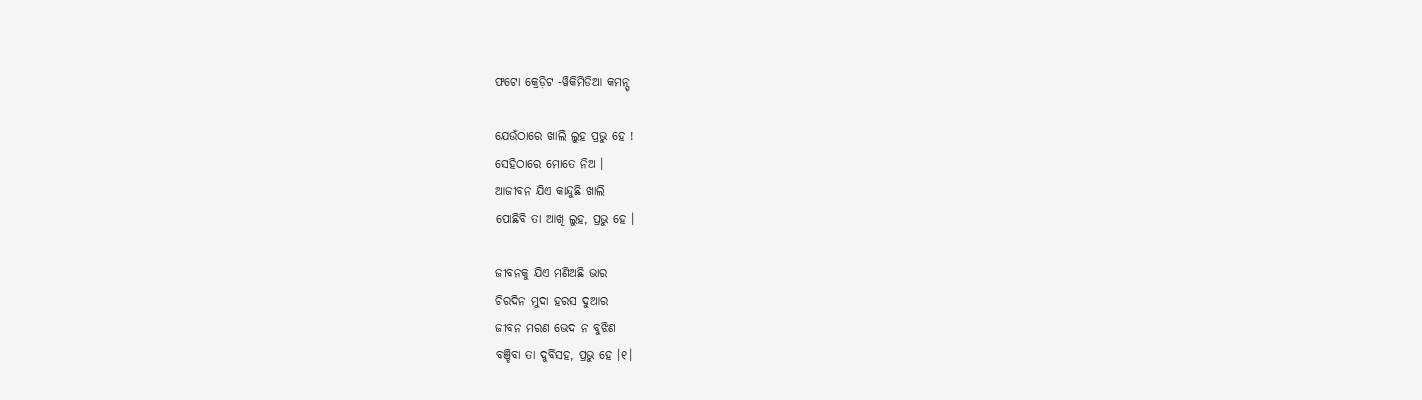ଫଟୋ କ୍ରେଡ଼ିଟ -ୱିକିମିଡିଆ କମନ୍ସ୍

ଯେଉଁଠାରେ ଖାଲି ଲୁହ ପ୍ରଭୁ ହେ !
ସେହିଠାରେ ମୋତେ ନିଅ ।
ଆଜୀବନ ଯିଏ କାନ୍ଦୁଛି ଖାଲି
ପୋଛିବି ତା ଆଖି ଲୁହ, ପ୍ରଭୁ ହେ ।

ଜୀବନକୁ ଯିଏ ମଣିଅଛି ଭାର
ଚିରଦିନ ମୁଦା ହରସ ଦୁଆର
ଜୀବନ ମରଣ ଭେଦ ନ ବୁଝିଣ
ବଞ୍ଚିବା ତା ଦୁର୍ବିସହ, ପ୍ରଭୁ ହେ ।୧।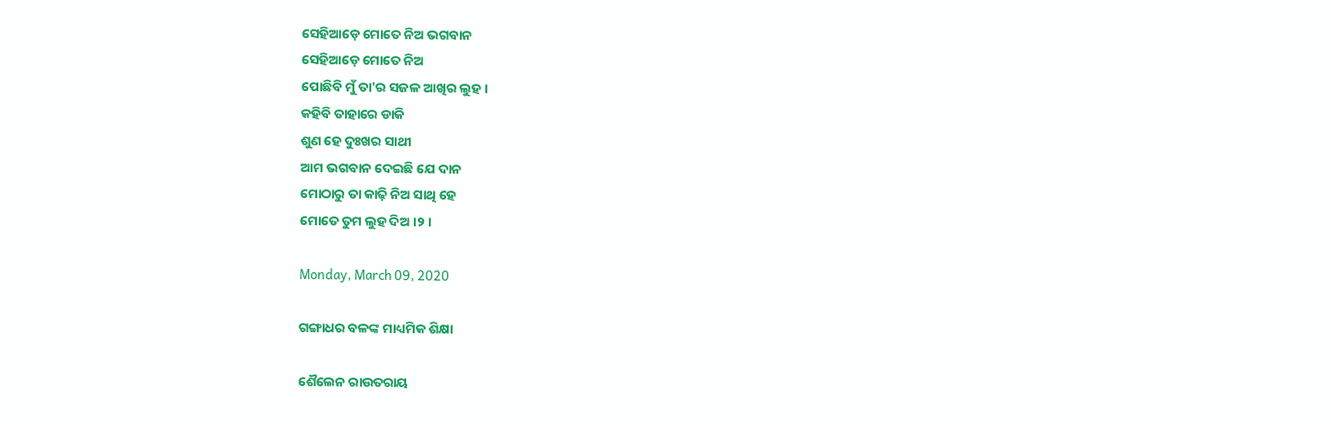ସେହିଆଡ଼େ ମୋତେ ନିଅ ଭଗବାନ
ସେହିଆଡ଼େ ମୋତେ ନିଅ
ପୋଛିବି ମୁଁ ତା'ର ସଜଳ ଆଖିର ଲୁହ ।
କହିବି ତାହାରେ ଡାକି
ଶୁଣ ହେ ଦୁଃଖର ସାଥୀ
ଆମ ଭଗବାନ ଦେଇଛି ଯେ ଦାନ
ମୋଠାରୁ ତା କାଢ଼ି ନିଅ ସାଥି ହେ
ମୋତେ ତୁମ ଲୁହ ଦିଅ ।୨।

Monday, March 09, 2020

ଗଙ୍ଗାଧର ବଳଙ୍କ ମାଧ୍ୟମିକ ଶିକ୍ଷା

ଶୈଲେନ ରାଉତରାୟ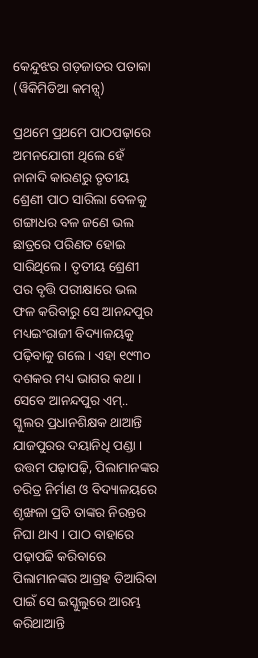କେନ୍ଦୁଝର ଗଡ଼ଜାତର ପତାକା (ୱିକିମିଡିଆ କମନ୍ସ୍)

ପ୍ରଥମେ ପ୍ରଥମେ ପାଠପଢ଼ାରେ ଅମନଯୋଗୀ ଥିଲେ ହେଁ ନାନାଦି କାରଣରୁ ତୃତୀୟ ଶ୍ରେଣୀ ପାଠ ସାରିଲା ବେଳକୁ ଗଙ୍ଗାଧର ବଳ ଜଣେ ଭଲ ଛାତ୍ରରେ ପରିଣତ ହୋଇ ସାରିଥିଲେ । ତୃତୀୟ ଶ୍ରେଣୀ ପର ବୃତ୍ତି ପରୀକ୍ଷାରେ ଭଲ ଫଳ କରିବାରୁ ସେ ଆନନ୍ଦପୁର ମଧ୍ୟଇଂରାଜୀ ବିଦ୍ୟାଳୟକୁ ପଢ଼ିବାକୁ ଗଲେ । ଏହା ୧୯୩୦ ଦଶକର ମଧ୍ୟ ଭାଗର କଥା । ସେବେ ଆନନ୍ଦପୁର ଏମ୍‌.. ସ୍କୁଲର ପ୍ରଧାନଶିକ୍ଷକ ଥାଆନ୍ତି ଯାଜପୁରର ଦୟାନିଧି ପଣ୍ଡା । ଉତ୍ତମ ପଢ଼ାପଢ଼ି, ପିଲାମାନଙ୍କର ଚରିତ୍ର ନିର୍ମାଣ ଓ ବିଦ୍ୟାଳୟରେ ଶୃଙ୍ଖଳା ପ୍ରତି ତାଙ୍କର ନିରନ୍ତର ନିଘା ଥାଏ । ପାଠ ବାହାରେ ପଢ଼ାପଢି କରିବାରେ ପିଲାମାନଙ୍କର ଆଗ୍ରହ ତିଆରିବା ପାଇଁ ସେ ଇସ୍କୁଲୁରେ ଆରମ୍ଭ କରିଥାଆନ୍ତି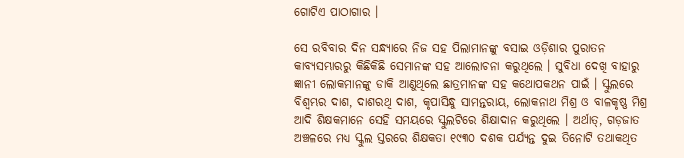ଗୋଟିଏ ପାଠାଗାର ।

ସେ ରବିବାର ଦିନ ସନ୍ଧ୍ୟାରେ ନିଜ ସହ ପିଲାମାନଙ୍କୁ ବସାଇ ଓଡ଼ିଶାର ପୁରାତନ କାବ୍ୟସମ୍ଭାରରୁ କିଛିକିଛି ସେମାନଙ୍କ ସହ ଆଲୋଚନା କରୁଥିଲେ । ସୁବିଧା ଦେଖି ବାହାରୁ ଜ୍ଞାନୀ ଲୋକମାନଙ୍କୁ ଡାକି ଆଣୁଥିଲେ ଛାତ୍ରମାନଙ୍କ ସହ କଥୋପକଥନ ପାଇଁ । ସ୍କୁଲରେ ବିଶ୍ୱମ୍ଭର ଦାଶ, ଦାଶରଥି ଦାଶ, କୃପାସିନ୍ଧୁ ସାମନ୍ତରାୟ, ଲୋକନାଥ ମିଶ୍ର ଓ ବାଳକୃଷ୍ଣ ମିଶ୍ର ଆଦି ଶିକ୍ଷକମାନେ ସେହି ସମୟରେ ସ୍କୁଲଟିରେ ଶିକ୍ଷାଦାନ କରୁଥିଲେ । ଅର୍ଥାତ୍, ଗଡ଼ଜାତ ଅଞ୍ଚଳରେ ମଧ୍ୟ ସ୍କୁଲ ସ୍ତରରେ ଶିକ୍ଷକତା ୧୯୩୦ ଦଶକ ପର୍ଯ୍ୟନ୍ତ ଦୁଇ ତିନୋଟି ତଥାକଥିତ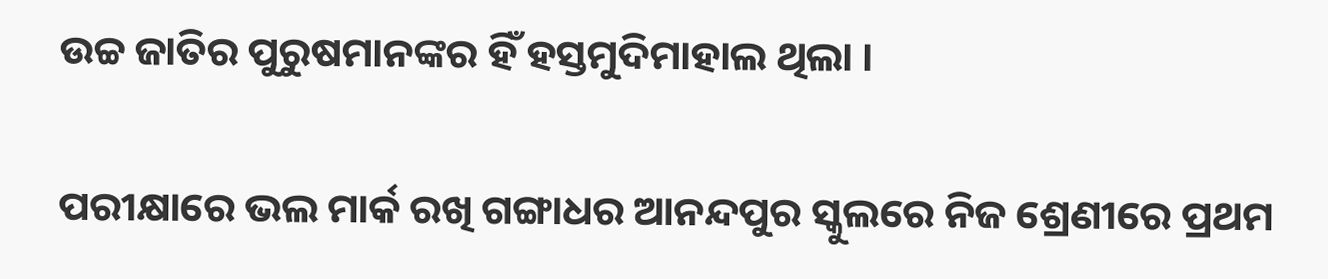ଉଚ୍ଚ ଜାତିର ପୁରୁଷମାନଙ୍କର ହିଁ ହସ୍ତମୁଦିମାହାଲ ଥିଲା ।

ପରୀକ୍ଷାରେ ଭଲ ମାର୍କ ରଖି ଗଙ୍ଗାଧର ଆନନ୍ଦପୁର ସ୍କୁଲରେ ନିଜ ଶ୍ରେଣୀରେ ପ୍ରଥମ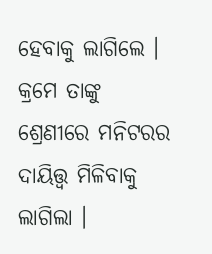ହେବାକୁ ଲାଗିଲେ । କ୍ରମେ ତାଙ୍କୁ ଶ୍ରେଣୀରେ ମନିଟରର ଦାୟିତ୍ତ୍ୱ ମିଳିବାକୁ ଲାଗିଲା ।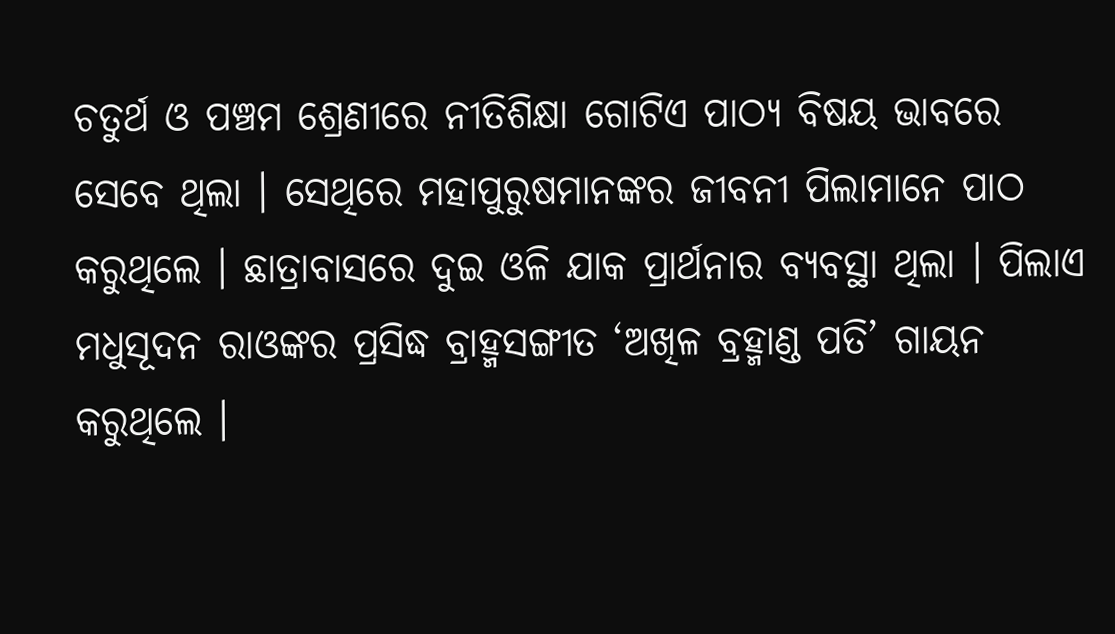ଚତୁର୍ଥ ଓ ପଞ୍ଚମ ଶ୍ରେଣୀରେ ନୀତିଶିକ୍ଷା ଗୋଟିଏ ପାଠ୍ୟ ବିଷୟ ଭାବରେ ସେବେ ଥିଲା । ସେଥିରେ ମହାପୁରୁଷମାନଙ୍କର ଜୀବନୀ ପିଲାମାନେ ପାଠ କରୁଥିଲେ । ଛାତ୍ରାବାସରେ ଦୁଇ ଓଳି ଯାକ ପ୍ରାର୍ଥନାର ବ୍ୟବସ୍ଥା ଥିଲା । ପିଲାଏ ମଧୁସୂଦନ ରାଓଙ୍କର ପ୍ରସିଦ୍ଧ ବ୍ରାହ୍ମସଙ୍ଗୀତ ‘ଅଖିଳ ବ୍ରହ୍ମାଣ୍ଡ ପତି’ ଗାୟନ କରୁଥିଲେ ।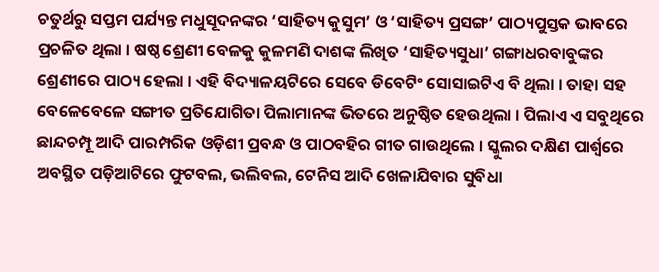ଚତୁର୍ଥରୁ ସପ୍ତମ ପର୍ଯ୍ୟନ୍ତ ମଧୁସୂଦନଙ୍କର ‘ସାହିତ୍ୟ କୁସୁମ’ ଓ ‘ସାହିତ୍ୟ ପ୍ରସଙ୍ଗ’ ପାଠ୍ୟପୁସ୍ତକ ଭାବରେ ପ୍ରଚଳିତ ଥିଲା । ଷଷ୍ଠ ଶ୍ରେଣୀ ବେଳକୁ କୁଳମଣି ଦାଶଙ୍କ ଲିଖିତ ‘ସାହିତ୍ୟସୁଧା’ ଗଙ୍ଗାଧରବାବୁଙ୍କର ଶ୍ରେଣୀରେ ପାଠ୍ୟ ହେଲା । ଏହି ବିଦ୍ୟାଳୟଟିରେ ସେବେ ଡିବେଟିଂ ସୋସାଇଟିଏ ବି ଥିଲା । ତାହା ସହ ବେଳେବେଳେ ସଙ୍ଗୀତ ପ୍ରତିଯୋଗିତା ପିଲାମାନଙ୍କ ଭିତରେ ଅନୁଷ୍ଠିତ ହେଉଥିଲା । ପିଲାଏ ଏ ସବୁଥିରେ ଛାନ୍ଦଚମ୍ପୂ ଆଦି ପାରମ୍ପରିକ ଓଡ଼ିଶୀ ପ୍ରବନ୍ଧ ଓ ପାଠବହିର ଗୀତ ଗାଉଥିଲେ । ସ୍କୁଲର ଦକ୍ଷିଣ ପାର୍ଶ୍ୱରେ ଅବସ୍ଥିତ ପଡ଼ିଆଟିରେ ଫୁଟବଲ, ଭଲିବଲ, ଟେନିସ ଆଦି ଖେଳାଯିବାର ସୁବିଧା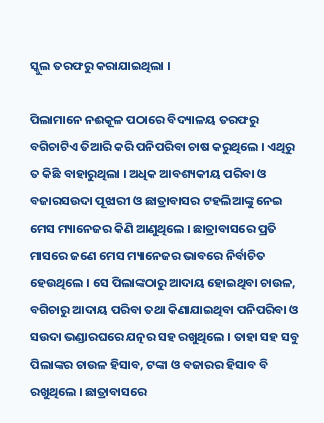ସ୍କୁଲ ତରଫରୁ କରାଯାଇଥିଲା ।

ପିଲାମାନେ ନଈକୂଳ ପଠାରେ ବିଦ୍ୟାଳୟ ତରଫରୁ ବଗିଚାଟିଏ ତିଆରି କରି ପନିପରିବା ଚାଷ କରୁଥିଲେ । ଏଥିରୁ ତ କିଛି ବାହାରୁଥିଲା । ଅଧିକ ଆବଶ୍ୟକୀୟ ପରିବା ଓ ବଜାରସଉଦା ପୂଝାରୀ ଓ ଛାତ୍ରାବାସର ଟହଲିଆଙ୍କୁ ନେଇ ମେସ ମ୍ୟାନେଜର କିଣି ଆଣୁଥିଲେ । ଛାତ୍ରାବାସରେ ପ୍ରତି ମାସରେ ଜଣେ ମେସ ମ୍ୟାନେଜର ଭାବରେ ନିର୍ବାଚିତ ହେଉଥିଲେ । ସେ ପିଲାଙ୍କଠାରୁ ଆଦାୟ ହୋଇଥିବା ଚାଉଳ, ବଗିଚାରୁ ଆଦାୟ ପରିବା ତଥା କିଣାଯାଇଥିବା ପନିପରିବା ଓ ସଉଦା ଭଣ୍ଡାରଘରେ ଯତ୍ନର ସହ ରଖୁଥିଲେ । ତାହା ସହ ସବୁ ପିଲାଙ୍କର ଚାଉଳ ହିସାବ, ଟଙ୍କା ଓ ବଜାରର ହିସାବ ବି ରଖୁଥିଲେ । ଛାତ୍ରାବାସରେ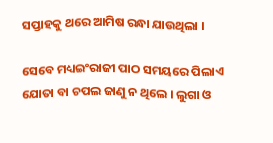ସପ୍ତାହକୁ ଥରେ ଆମିଷ ରନ୍ଧା ଯାଉଥିଲା ।

ସେବେ ମଧ୍ୟଇଂରାଜୀ ପାଠ ସମୟରେ ପିଲାଏ ଯୋତା ବା ଚପଲ ଜାଣୁ ନ ଥିଲେ । ଲୁଗା ଓ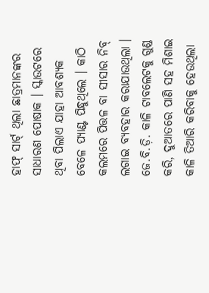ହାଫ୍ ସାର୍ଟ୍ ଥିଲା ଛାତ୍ରମାନଙ୍କର ସାଧାରଣ ପୋଷାକ । ସ୍କାଉଟରେ ଥିବା ପିଲାଏ ଯାହା ଆବଶ୍ୟକ ବେଳେ ପ୍ୟାଣ୍ଟ ପିନ୍ଧୁଥିଲେ । କାଠି କଲମରେ ପିତ୍ତଳ ବା ସୀସାର ନିବ୍ ଲଗାଇ ବ୍ୟବହାର କରାଯାଉଥିଲା । ଜେ.ବି.ଡ଼ି. କାଳି ଟାବଲେଟକୁ ଗୁଣ୍ଡ କରି, ଦୁଆତରେ ପାଣି ସହ ମିଶାଇ କାଳି ତିଆରି କରିବାକୁ ହେଉଥିଲା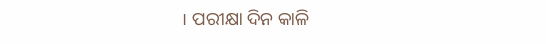। ପରୀକ୍ଷା ଦିନ କାଳି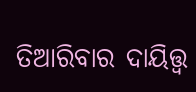ତିଆରିବାର ଦାୟିତ୍ତ୍ୱ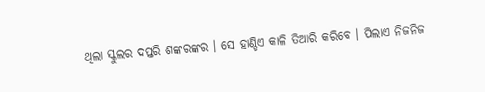ଥିଲା ସ୍କୁଲର ଦପ୍ତରି ଶଙ୍କରଙ୍କର । ସେ ହାଣ୍ଡିଏ କାଳି ତିଆରି କରିବେ । ପିଲାଏ ନିଜନିଜ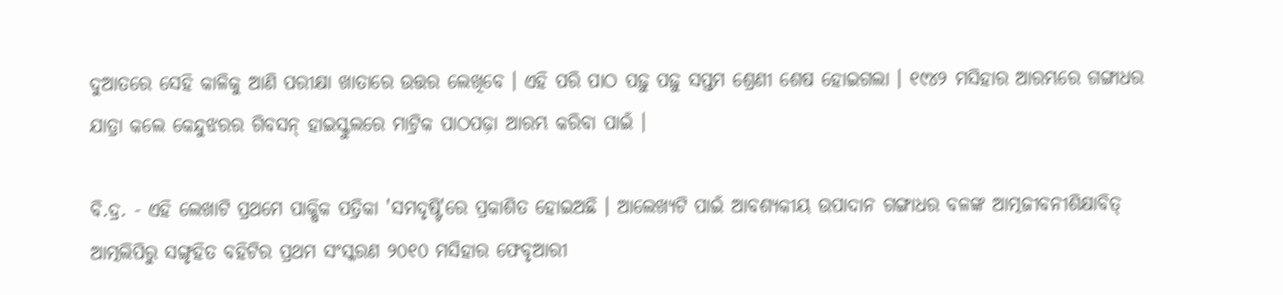ଦୁଆତରେ ସେହି କାଳିକୁ ଆଣି ପରୀକ୍ଷା ଖାତାରେ ଉତ୍ତର ଲେଖିବେ । ଏହି ପରି ପାଠ ପଢ଼ୁ ପଢ଼ୁ ସପ୍ତମ ଶ୍ରେଣୀ ଶେଷ ହୋଇଗଲା । ୧୯୪୨ ମସିହାର ଆରମ୍ଭରେ ଗଙ୍ଗାଧର ଯାତ୍ରା କଲେ କେନ୍ଦୁଝରର ଗିବସନ୍ ହାଇସ୍କୁଲରେ ମାଟ୍ରିକ ପାଠପଢ଼ା ଆରମ୍ଭ କରିବା ପାଇଁ ।

ବି.ଦ୍ର. - ଏହି ଲେଖାଟି ପ୍ରଥମେ ପାକ୍ଷିକ ପତ୍ରିକା 'ସମଦୃଷ୍ଟି'ରେ ପ୍ରକାଶିତ ହୋଇଅଛି । ଆଲେଖ୍ୟଟି ପାଇଁ ଆବଶ୍ୟକୀୟ ଉପାଦାନ ଗଙ୍ଗାଧର ବଳଙ୍କ ଆତ୍ମଜୀବନୀଶିକ୍ଷାବିତ୍ ଆତ୍ମଲିପିରୁ ସଙ୍ଗୃହିତ ବହିଟିର ପ୍ରଥମ ସଂସ୍କରଣ ୨୦୧୦ ମସିହାର ଫେବୃଆରୀ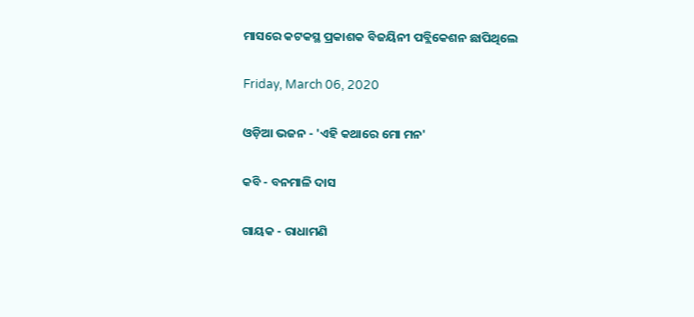ମାସରେ କଟକସ୍ଥ ପ୍ରକାଶକ ବିଜୟିନୀ ପବ୍ଲିକେଶନ ଛାପିଥିଲେ

Friday, March 06, 2020

ଓଡ଼ିଆ ଭଜନ - 'ଏହି କଥାରେ ମୋ ମନ'

କବି - ବନମାଳି ଦାସ

ଗାୟକ - ରାଧାମଣି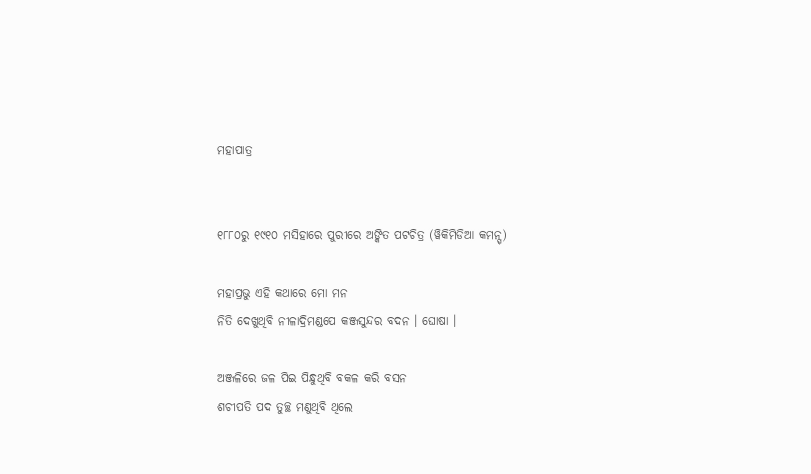ମହାପାତ୍ର


୧୮୮୦ରୁ ୧୯୧୦ ମସିହାରେ ପୁରୀରେ ଅଙ୍କିତ ପଟଚିତ୍ର (ୱିକିମିଡିଆ କମନ୍ସ୍)

ମହାପ୍ରଭୁ ଏହି କଥାରେ ମୋ ମନ
ନିତି ଦେଖୁଥିବି ନୀଳାଦ୍ରିମଣ୍ଡପେ କଞ୍ଜସୁନ୍ଦର ବଦନ । ଘୋଷା ।

ଅଞ୍ଜଳିରେ ଜଳ ପିଇ ପିନ୍ଧୁଥିବି ବକଳ କରି ବସନ
ଶଚୀପତି ପଦ ତୁଚ୍ଛ ମଣୁଥିବି ଥିଲେ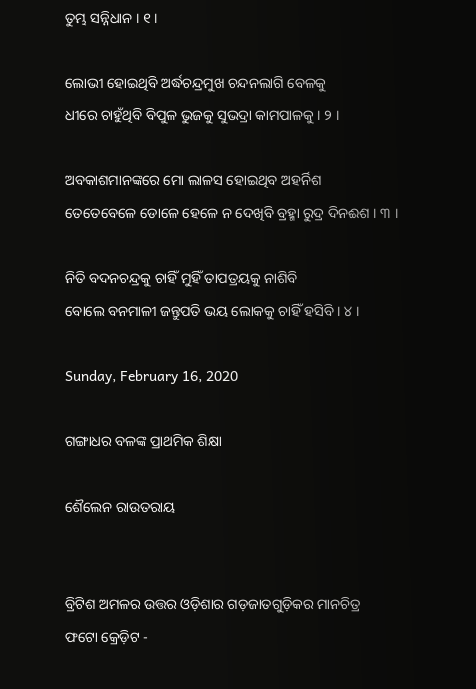ତୁମ୍ଭ ସନ୍ନିଧାନ । ୧ ।

ଲୋଭୀ ହୋଇଥିବି ଅର୍ଦ୍ଧଚନ୍ଦ୍ରମୁଖ ଚନ୍ଦନଲାଗି ବେଳକୁ
ଧୀରେ ଚାହୁଁଥିବି ବିପୁଳ ଭୁଜକୁ ସୁଭଦ୍ରା କାମପାଳକୁ । ୨ ।

ଅବକାଶମାନଙ୍କରେ ମୋ ଲାଳସ ହୋଇଥିବ ଅହର୍ନିଶ
ତେତେବେଳେ ଡୋଳେ ହେଳେ ନ ଦେଖିବି ବ୍ରହ୍ମା ରୁଦ୍ର ଦିନଈଶ । ୩ ।

ନିତି ବଦନଚନ୍ଦ୍ରକୁ ଚାହିଁ ମୁହିଁ ତାପତ୍ରୟକୁ ନାଶିବି
ବୋଲେ ବନମାଳୀ ଜନ୍ତୁପତି ଭୟ ଲୋକକୁ ଚାହିଁ ହସିବି । ୪ ।

Sunday, February 16, 2020

ଗଙ୍ଗାଧର ବଳଙ୍କ ପ୍ରାଥମିକ ଶିକ୍ଷା

ଶୈଲେନ ରାଉତରାୟ


ବ୍ରିଟିଶ ଅମଳର ଉତ୍ତର ଓଡ଼ିଶାର ଗଡ଼ଜାତଗୁଡ଼ିକର ମାନଚିତ୍ର
ଫଟୋ କ୍ରେଡ଼ିଟ -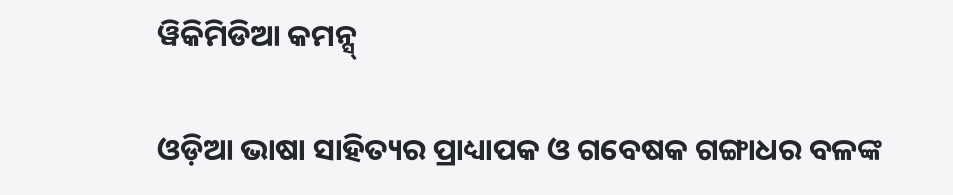ୱିକିମିଡିଆ କମନ୍ସ୍

ଓଡ଼ିଆ ଭାଷା ସାହିତ୍ୟର ପ୍ରାଧ୍ୟାପକ ଓ ଗବେଷକ ଗଙ୍ଗାଧର ବଳଙ୍କ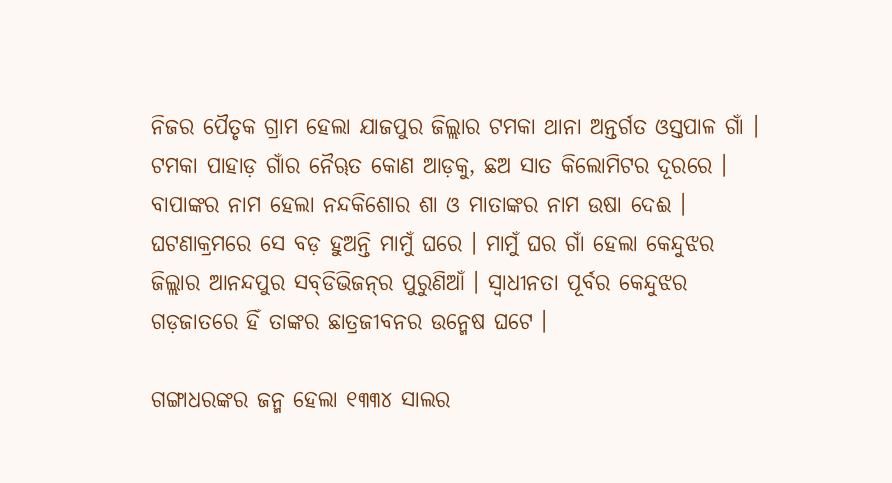ନିଜର ପୈତୃକ ଗ୍ରାମ ହେଲା ଯାଜପୁର ଜିଲ୍ଲାର ଟମକା ଥାନା ଅନ୍ତର୍ଗତ ଓସ୍ତପାଳ ଗାଁ । ଟମକା ପାହାଡ଼ ଗାଁର ନୈୠତ କୋଣ ଆଡ଼କୁ, ଛଅ ସାତ କିଲୋମିଟର ଦୂରରେ । ବାପାଙ୍କର ନାମ ହେଲା ନନ୍ଦକିଶୋର ଶା ଓ ମାତାଙ୍କର ନାମ ଉଷା ଦେଈ । ଘଟଣାକ୍ରମରେ ସେ ବଡ଼ ହୁଅନ୍ତି ମାମୁଁ ଘରେ । ମାମୁଁ ଘର ଗାଁ ହେଲା କେନ୍ଦୁଝର ଜିଲ୍ଲାର ଆନନ୍ଦପୁର ସବ୍‌ଡିଭିଜନ୍‌ର ପୁରୁଣିଆଁ । ସ୍ୱାଧୀନତା ପୂର୍ବର କେନ୍ଦୁଝର ଗଡ଼ଜାତରେ ହିଁ ତାଙ୍କର ଛାତ୍ରଜୀବନର ଉନ୍ମେଷ ଘଟେ ।

ଗଙ୍ଗାଧରଙ୍କର ଜନ୍ମ ହେଲା ୧୩୩୪ ସାଲର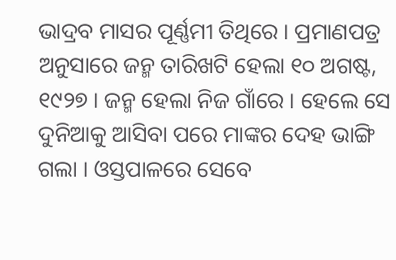ଭାଦ୍ରବ ମାସର ପୂର୍ଣ୍ଣମୀ ତିଥିରେ । ପ୍ରମାଣପତ୍ର ଅନୁସାରେ ଜନ୍ମ ତାରିଖଟି ହେଲା ୧୦ ଅଗଷ୍ଟ, ୧୯୨୭ । ଜନ୍ମ ହେଲା ନିଜ ଗାଁରେ । ହେଲେ ସେ ଦୁନିଆକୁ ଆସିବା ପରେ ମାଙ୍କର ଦେହ ଭାଙ୍ଗି ଗଲା । ଓସ୍ତପାଳରେ ସେବେ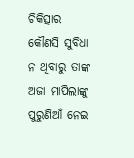ଚିକିତ୍ସାର କୌଣସି ସୁବିଧା ନ ଥିବାରୁ ତାଙ୍କ ଅଜା ମାପିଲାଙ୍କୁ ପୁରୁଣିଆଁ ନେଇ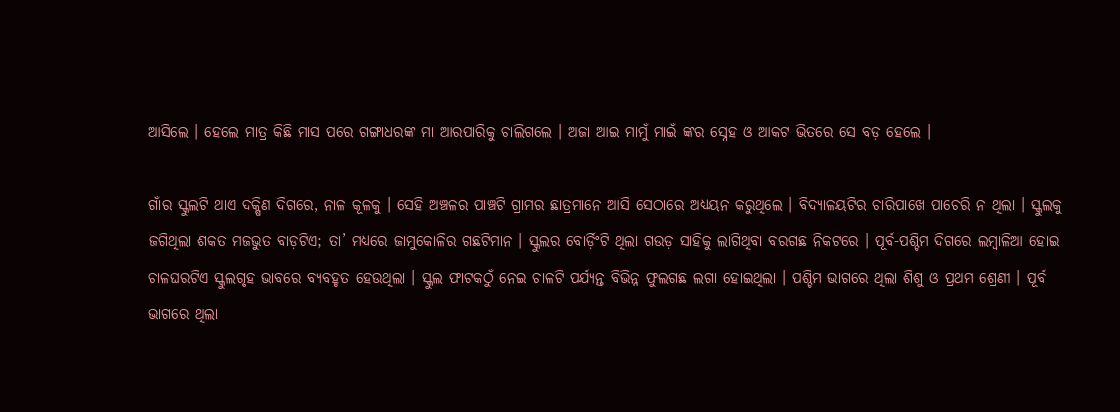ଆସିଲେ । ହେଲେ ମାତ୍ର କିଛି ମାସ ପରେ ଗଙ୍ଗାଧରଙ୍କ ମା ଆରପାରିକୁ ଚାଲିଗଲେ । ଅଜା ଆଇ ମାମୁଁ ମାଇଁ ଙ୍କର ସ୍ନେହ ଓ ଆକଟ ଭିତରେ ସେ ବଡ଼ ହେଲେ ।

ଗାଁର ସ୍କୁଲଟି ଥାଏ ଦକ୍ଷିଣ ଦିଗରେ, ନାଳ କୂଳକୁ । ସେହି ଅଞ୍ଚଳର ପାଞ୍ଚଟି ଗ୍ରାମର ଛାତ୍ରମାନେ ଆସି ସେଠାରେ ଅଧ୍ୟୟନ କରୁଥିଲେ । ବିଦ୍ୟାଳୟଟିର ଚାରିପାଖେ ପାଚେରି ନ ଥିଲା । ସ୍କୁଲକୁ ଜଗିଥିଲା ଶକତ ମଜଭୁତ ବାଡ଼ଟିଏ; ତା’ ମଧ୍ୟରେ ଜାମୁକୋଳିର ଗଛଟିମାନ । ସ୍କୁଲର ବୋର୍ଡ଼ିଂଟି ଥିଲା ଗଉଡ଼ ସାହିକୁ ଲାଗିଥିବା ବରଗଛ ନିକଟରେ । ପୂର୍ବ-ପଶ୍ଚିମ ଦିଗରେ ଲମ୍ବାଳିଆ ହୋଇ ଚାଳଘରଟିଏ ସ୍କୁଲଗୃହ ଭାବରେ ବ୍ୟବହୃତ ହେଉଥିଲା । ସ୍କୁଲ ଫାଟକଠୁଁ ନେଇ ଚାଳଟି ପର୍ଯ୍ୟନ୍ତ ବିଭିନ୍ନ ଫୁଲଗଛ ଲଗା ହୋଇଥିଲା । ପଶ୍ଚିମ ଭାଗରେ ଥିଲା ଶିଶୁ ଓ ପ୍ରଥମ ଶ୍ରେଣୀ । ପୂର୍ବ ଭାଗରେ ଥିଲା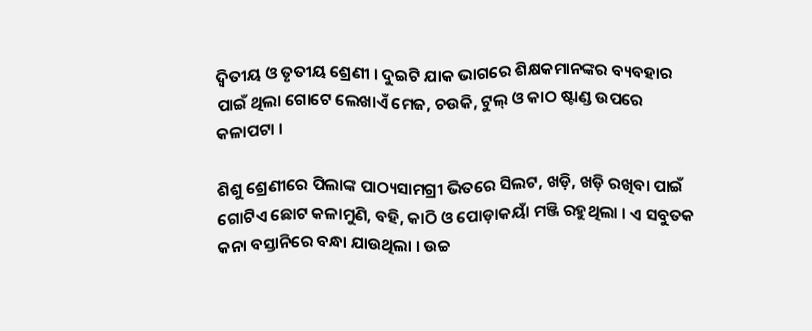ଦ୍ୱିତୀୟ ଓ ତୃତୀୟ ଶ୍ରେଣୀ । ଦୁଇଟି ଯାକ ଭାଗରେ ଶିକ୍ଷକମାନଙ୍କର ବ୍ୟବହାର ପାଇଁ ଥିଲା ଗୋଟେ ଲେଖାଏଁ ମେଜ, ଚଉକି, ଟୁଲ୍ ଓ କାଠ ଷ୍ଟାଣ୍ଡ ଉପରେ କଳାପଟା ।

ଶିଶୁ ଶ୍ରେଣୀରେ ପିଲାଙ୍କ ପାଠ୍ୟସାମଗ୍ରୀ ଭିତରେ ସିଲଟ, ଖଡ଼ି, ଖଡ଼ି ରଖିବା ପାଇଁ ଗୋଟିଏ ଛୋଟ କଳାମୁଣି, ବହି, କାଠି ଓ ପୋଡ଼ାକୟାଁ ମଞ୍ଜି ରହୁଥିଲା । ଏ ସବୁତକ କନା ବସ୍ତାନିରେ ବନ୍ଧା ଯାଉଥିଲା । ଉଚ୍ଚ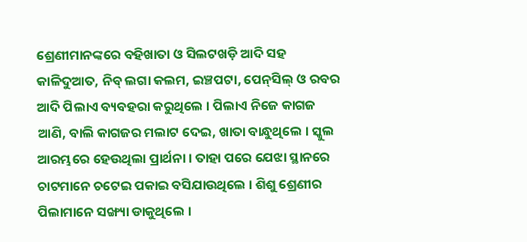ଶ୍ରେଣୀମାନଙ୍କରେ ବହିଖାତା ଓ ସିଲଟଖଡ଼ି ଆଦି ସହ କାଳିଦୁଆତ, ନିବ୍ ଲଗା କଲମ, ଇଞ୍ଚପଟା, ପେନ୍‌ସିଲ୍ ଓ ରବର ଆଦି ପିଲାଏ ବ୍ୟବହରା କରୁଥିଲେ । ପିଲାଏ ନିଜେ କାଗଜ ଆଣି, ବାଲି କାଗଜର ମଲାଟ ଦେଇ, ଖାତା ବାନ୍ଧୁଥିଲେ । ସ୍କୁଲ ଆରମ୍ଭରେ ହେଉଥିଲା ପ୍ରାର୍ଥନା । ତାହା ପରେ ଯେଝା ସ୍ଥାନରେ ଚାଟମାନେ ଚଟେଇ ପକାଇ ବସିଯାଉଥିଲେ । ଶିଶୁ ଶ୍ରେଣୀର ପିଲାମାନେ ସଙ୍ଖ୍ୟା ଡାକୁଥିଲେ ।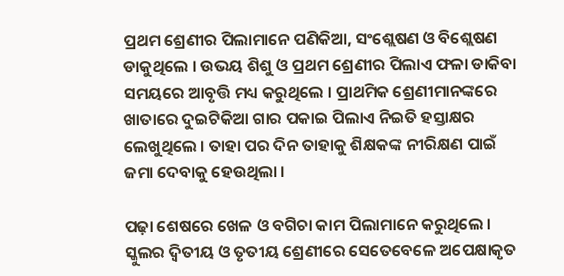ପ୍ରଥମ ଶ୍ରେଣୀର ପିଲାମାନେ ପଣିକିଆ, ସଂଶ୍ଲେଷଣ ଓ ବିଶ୍ଲେଷଣ ଡାକୁଥିଲେ । ଉଭୟ ଶିଶୁ ଓ ପ୍ରଥମ ଶ୍ରେଣୀର ପିଲାଏ ଫଳା ଡାକିବା ସମୟରେ ଆବୃତ୍ତି ମଧ୍ୟ କରୁଥିଲେ । ପ୍ରାଥମିକ ଶ୍ରେଣୀମାନଙ୍କରେ ଖାତାରେ ଦୁଇଟିକିଆ ଗାର ପକାଇ ପିଲାଏ ନିଇତି ହସ୍ତାକ୍ଷର ଲେଖୁଥିଲେ । ତାହା ପର ଦିନ ତାହାକୁ ଶିକ୍ଷକଙ୍କ ନୀରିକ୍ଷଣ ପାଇଁ ଜମା ଦେବାକୁ ହେଉଥିଲା ।

ପଢ଼ା ଶେଷରେ ଖେଳ ଓ ବଗିଚା କାମ ପିଲାମାନେ କରୁଥିଲେ । ସ୍କୁଲର ଦ୍ୱିତୀୟ ଓ ତୃତୀୟ ଶ୍ରେଣୀରେ ସେତେବେଳେ ଅପେକ୍ଷାକୃତ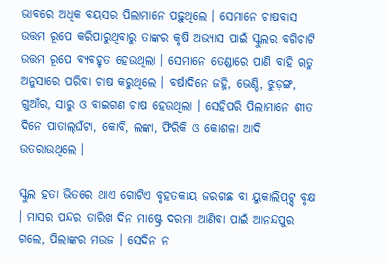ଭାବରେ ଅଧିକ ବୟସର ପିଲାମାନେ ପଢ଼ୁଥିଲେ । ସେମାନେ ଚାଷବାସ ଉତ୍ତମ ରୂପେ କରିପାରୁଥିବାରୁ ତାଙ୍କର କୃଷି ଅଭ୍ୟାସ ପାଇଁ ସ୍କୁଲର ବଗିଚାଟି ଉତ୍ତମ ରୂପେ ବ୍ୟବହୃତ ହେଉଥିଲା । ସେମାନେ ତେଣ୍ଡାରେ ପାଣି ବାହି ୠତୁ ଅନୁସାରେ ପରିବା ଚାଷ କରୁଥିଲେ । ବର୍ଷାଦିନେ ଜହ୍ନି, ଭେଣ୍ଡି, ଝୁଡ଼ଙ୍ଗ, ଗୁଆଁର, ସାରୁ ଓ ବାଇଗଣ ଚାଷ ହେଉଥିଲା । ସେହିପରି ପିଲାମାନେ ଶୀତ ଦିନେ ପାତାଲ୍‌ଘଁଟା, କୋବି, ଲଙ୍କା, ଫିରିକି ଓ କୋଶଳା ଆଦି ଉତରାଉଥିଲେ ।

ସ୍କୁଲ ହତା ଭିତରେ ଥାଏ ଗୋଟିଏ ବୃହତକାୟ ଜରଗଛ ବା ୟୁକାଲିପ୍‌ଟ୍ସ୍ ବୃକ୍ଷ । ମାସର ପନ୍ଦର ତାରିଖ ଦିନ ମାଷ୍ଟ୍ରେ ଦରମା ଆଣିବା ପାଇଁ ଆନନ୍ଦପୁର ଗଲେ, ପିଲାଙ୍କର ମଉଜ । ସେଦିନ ନ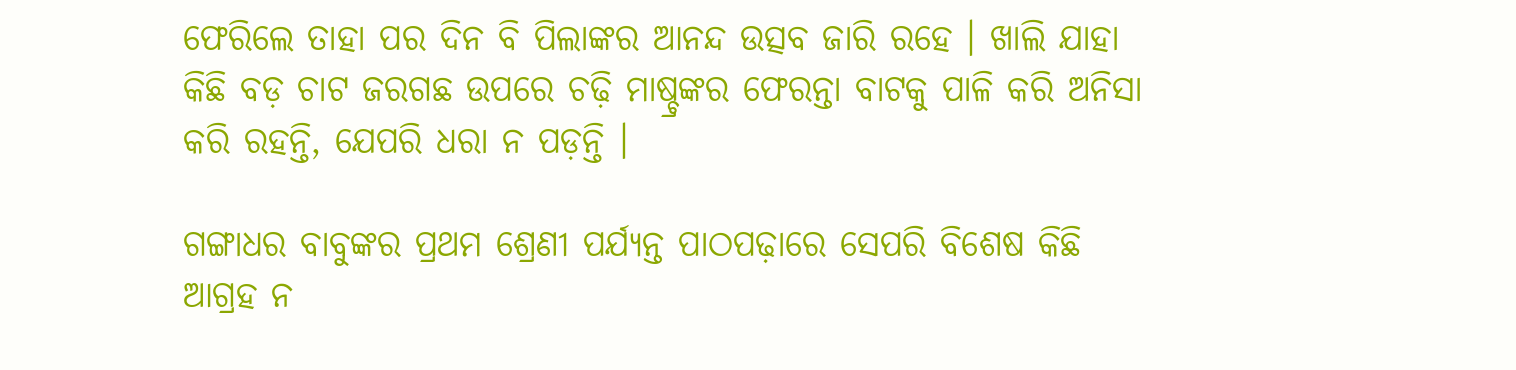ଫେରିଲେ ତାହା ପର ଦିନ ବି ପିଲାଙ୍କର ଆନନ୍ଦ ଉତ୍ସବ ଜାରି ରହେ । ଖାଲି ଯାହା କିଛି ବଡ଼ ଚାଟ ଜରଗଛ ଉପରେ ଚଢ଼ି ମାଷ୍ଚ୍ରଙ୍କର ଫେରନ୍ତା ବାଟକୁ ପାଳି କରି ଅନିସା କରି ରହନ୍ତି, ଯେପରି ଧରା ନ ପଡ଼ନ୍ତି ।

ଗଙ୍ଗାଧର ବାବୁଙ୍କର ପ୍ରଥମ ଶ୍ରେଣୀ ପର୍ଯ୍ୟନ୍ତ ପାଠପଢ଼ାରେ ସେପରି ବିଶେଷ କିଛି ଆଗ୍ରହ ନ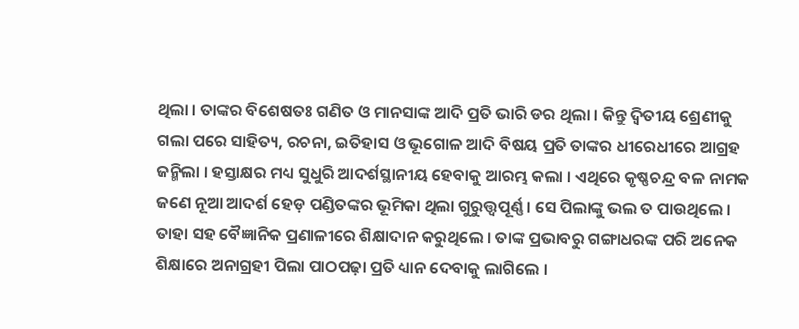ଥିଲା । ତାଙ୍କର ବିଶେଷତଃ ଗଣିତ ଓ ମାନସାଙ୍କ ଆଦି ପ୍ରତି ଭାରି ଡର ଥିଲା । କିନ୍ତୁ ଦ୍ୱିତୀୟ ଶ୍ରେଣୀକୁ ଗଲା ପରେ ସାହିତ୍ୟ, ରଚନା, ଇତିହାସ ଓ ଭୂଗୋଳ ଆଦି ବିଷୟ ପ୍ରତି ତାଙ୍କର ଧୀରେଧୀରେ ଆଗ୍ରହ ଜନ୍ମିଲା । ହସ୍ତାକ୍ଷର ମଧ୍ୟ ସୁଧୁରି ଆଦର୍ଶସ୍ଥାନୀୟ ହେବାକୁ ଆରମ୍ଭ କଲା । ଏଥିରେ କୃଷ୍ଣଚନ୍ଦ୍ର ବଳ ନାମକ ଜଣେ ନୂଆ ଆଦର୍ଶ ହେଡ଼ ପଣ୍ଡିତଙ୍କର ଭୂମିକା ଥିଲା ଗୁରୁତ୍ତ୍ୱପୂର୍ଣ୍ଣ । ସେ ପିଲାଙ୍କୁ ଭଲ ତ ପାଉଥିଲେ । ତାହା ସହ ବୈଜ୍ଞାନିକ ପ୍ରଣାଳୀରେ ଶିକ୍ଷାଦାନ କରୁଥିଲେ । ତାଙ୍କ ପ୍ରଭାବରୁ ଗଙ୍ଗାଧରଙ୍କ ପରି ଅନେକ ଶିକ୍ଷାରେ ଅନାଗ୍ରହୀ ପିଲା ପାଠପଢ଼ା ପ୍ରତି ଧ୍ୟାନ ଦେବାକୁ ଲାଗିଲେ ।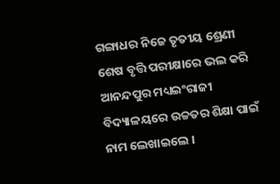ଗଙ୍ଗାଧର ନିଜେ ତୃତୀୟ ଶ୍ରେଣୀ ଶେଷ ବୃତ୍ତି ପରୀକ୍ଷାରେ ଭଲ କରି ଆନନ୍ଦପୁର ମଧ୍ୟଇଂରାଜୀ ବିଦ୍ୟାଳୟରେ ଉଚ୍ଚତର ଶିକ୍ଷା ପାଇଁ ନାମ ଲେଖାଇଲେ ।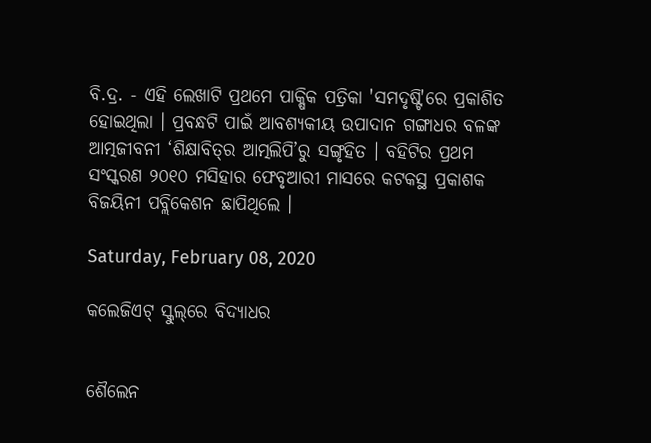ବି.ଦ୍ର. - ଏହି ଲେଖାଟି ପ୍ରଥମେ ପାକ୍ଷିକ ପତ୍ରିକା 'ସମଦୃଷ୍ଟି'ରେ ପ୍ରକାଶିତ ହୋଇଥିଲା । ପ୍ରବନ୍ଧଟି ପାଇଁ ଆବଶ୍ୟକୀୟ ଉପାଦାନ ଗଙ୍ଗାଧର ବଳଙ୍କ ଆତ୍ମଜୀବନୀ ‘ଶିକ୍ଷାବିତ୍‌ର ଆତ୍ମଲିପି’ରୁ ସଙ୍ଗୃହିତ । ବହିଟିର ପ୍ରଥମ ସ‌ଂସ୍କରଣ ୨୦୧୦ ମସିହାର ଫେବୃଆରୀ ମାସରେ କଟକସ୍ଥ ପ୍ରକାଶକ ବିଜୟିନୀ ପବ୍ଲିକେଶନ ଛାପିଥିଲେ ।

Saturday, February 08, 2020

କଲେଜିଏଟ୍ ସ୍କୁଲ୍‌ରେ ବିଦ୍ୟାଧର


ଶୈଲେନ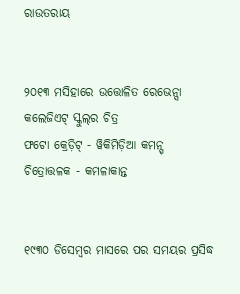ରାଉତରାୟ


୨୦୧୩ ମସିହାରେ ଉତ୍ତୋଳିତ ରେଭେନ୍ସା କଲେଜିଏଟ୍ ସ୍କୁଲ୍‌ର ଚିତ୍ର
ଫଟୋ କ୍ରେଡ଼ିଟ୍ - ୱିକିମିଡ଼ିଆ କମନ୍ସ୍
ଚିତ୍ରୋତ୍ତଳକ - କମଳାକାନ୍ତ


୧୯୩୦ ଡିସେମ୍ବର ମାସରେ ପର ସମୟର ପ୍ରସିଦ୍ଧ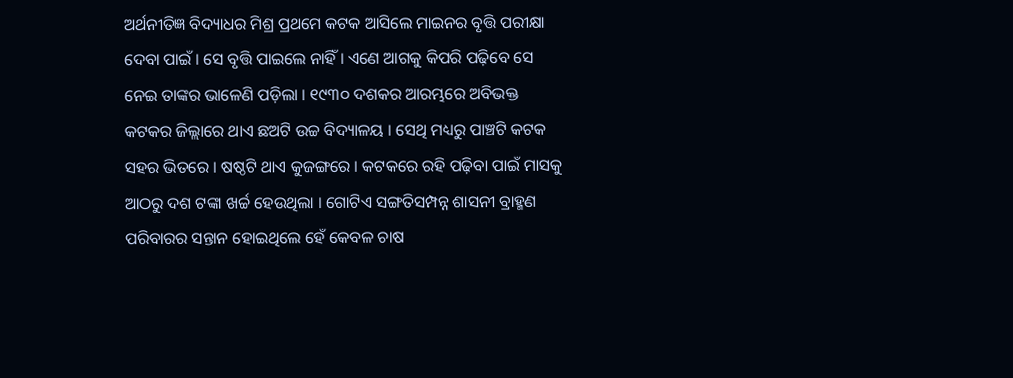ଅର୍ଥନୀତିଜ୍ଞ ବିଦ୍ୟାଧର ମିଶ୍ର ପ୍ରଥମେ କଟକ ଆସିଲେ ମାଇନର ବୃତ୍ତି ପରୀକ୍ଷା ଦେବା ପାଇଁ । ସେ ବୃତ୍ତି ପାଇଲେ ନାହିଁ । ଏଣେ ଆଗକୁ କିପରି ପଢ଼ିବେ ସେ ନେଇ ତାଙ୍କର ଭାଳେଣି ପଡ଼ିଲା । ୧୯୩୦ ଦଶକର ଆରମ୍ଭରେ ଅବିଭକ୍ତ କଟକର ଜିଲ୍ଲାରେ ଥାଏ ଛଅଟି ଉଚ୍ଚ ବିଦ୍ୟାଳୟ । ସେଥି ମଧ୍ୟରୁ ପାଞ୍ଚଟି କଟକ ସହର ଭିତରେ । ଷଷ୍ଠଟି ଥାଏ କୁଜଙ୍ଗରେ । କଟକରେ ରହି ପଢ଼ିବା ପାଇଁ ମାସକୁ ଆଠରୁ ଦଶ ଟଙ୍କା ଖର୍ଚ୍ଚ ହେଉଥିଲା । ଗୋଟିଏ ସଙ୍ଗତିସମ୍ପନ୍ନ ଶାସନୀ ବ୍ରାହ୍ମଣ ପରିବାରର ସନ୍ତାନ ହୋଇଥିଲେ ହେଁ କେବଳ ଚାଷ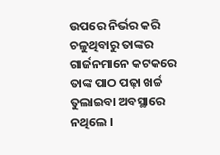ଉପରେ ନିର୍ଭର କରି ଚଳୁଥିବାରୁ ତାଙ୍କର ଗାର୍ଜନମାନେ କଟକରେ ତାଙ୍କ ପାଠ ପଢ଼ା ଖର୍ଚ୍ଚ ତୁଲାଇବା ଅବସ୍ଥାରେ ନଥିଲେ ।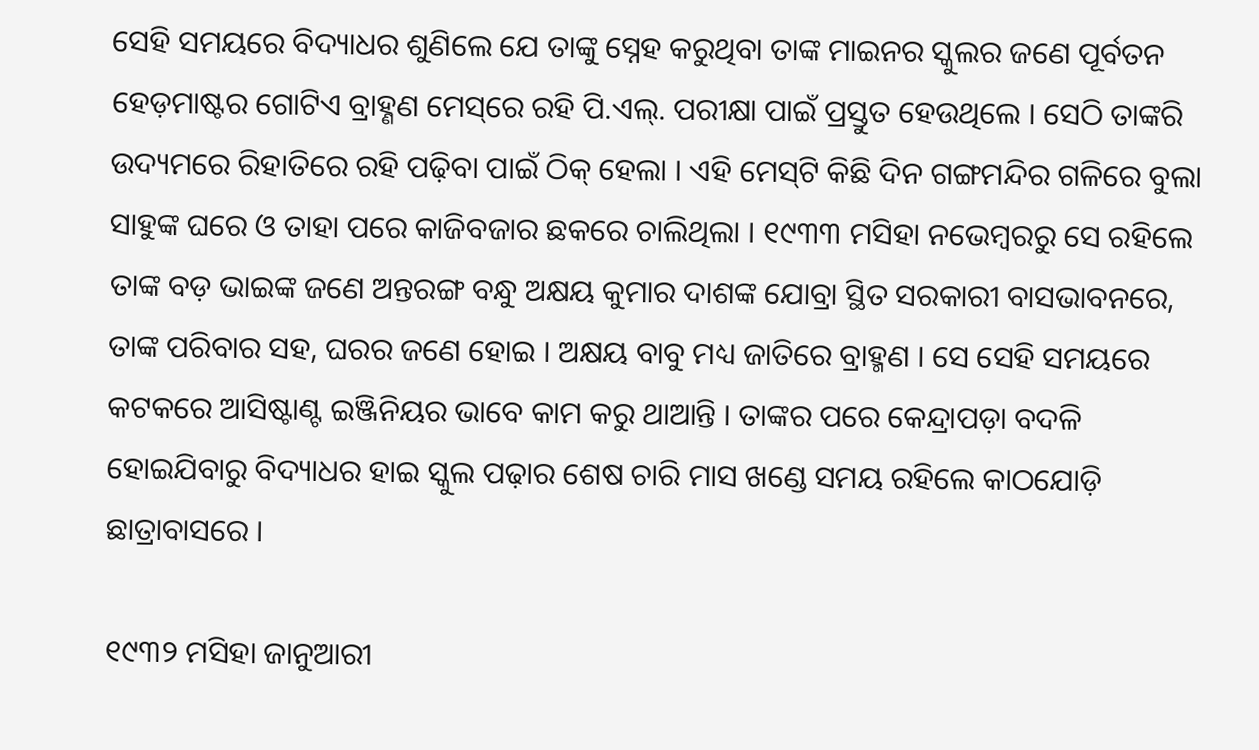ସେହି ସମୟରେ ବିଦ୍ୟାଧର ଶୁଣିଲେ ଯେ ତାଙ୍କୁ ସ୍ନେହ କରୁଥିବା ତାଙ୍କ ମାଇନର ସ୍କୁଲର ଜଣେ ପୂର୍ବତନ ହେଡ଼ମାଷ୍ଟର ଗୋଟିଏ ବ୍ରାହ୍ଣଣ ମେସ୍‌ରେ ରହି ପି.ଏଲ୍. ପରୀକ୍ଷା ପାଇଁ ପ୍ରସ୍ତୁତ ହେଉଥିଲେ । ସେଠି ତାଙ୍କରି ଉଦ୍ୟମରେ ରିହାତିରେ ରହି ପଢ଼ିବା ପାଇଁ ଠିକ୍ ହେଲା । ଏହି ମେସ୍‌ଟି କିଛି ଦିନ ଗଙ୍ଗମନ୍ଦିର ଗଳିରେ ବୁଲା ସାହୁଙ୍କ ଘରେ ଓ ତାହା ପରେ କାଜିବଜାର ଛକରେ ଚାଲିଥିଲା । ୧୯୩୩ ମସିହା ନଭେମ୍ବରରୁ ସେ ରହିଲେ ତାଙ୍କ ବଡ଼ ଭାଇଙ୍କ ଜଣେ ଅନ୍ତରଙ୍ଗ ବନ୍ଧୁ ଅକ୍ଷୟ କୁମାର ଦାଶଙ୍କ ଯୋବ୍ରା ସ୍ଥିତ ସରକାରୀ ବାସଭାବନରେ, ତାଙ୍କ ପରିବାର ସହ, ଘରର ଜଣେ ହୋଇ । ଅକ୍ଷୟ ବାବୁ ମଧ୍ୟ ଜାତିରେ ବ୍ରାହ୍ମଣ । ସେ ସେହି ସମୟରେ କଟକରେ ଆସିଷ୍ଟାଣ୍ଟ ଇଞ୍ଜିନିୟର ଭାବେ କାମ କରୁ ଥାଆନ୍ତି । ତାଙ୍କର ପରେ କେନ୍ଦ୍ରାପଡ଼ା ବଦଳି ହୋଇଯିବାରୁ ବିଦ୍ୟାଧର ହାଇ ସ୍କୁଲ ପଢ଼ାର ଶେଷ ଚାରି ମାସ ଖଣ୍ଡେ ସମୟ ରହିଲେ କାଠଯୋଡ଼ି ଛାତ୍ରାବାସରେ ।

୧୯୩୨ ମସିହା ଜାନୁଆରୀ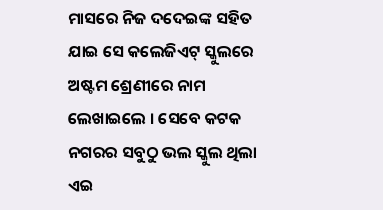ମାସରେ ନିଜ ଦଦେଇଙ୍କ ସହିତ ଯାଇ ସେ କଲେଜିଏଟ୍ ସ୍କୁଲରେ ଅଷ୍ଟମ ଶ୍ରେଣୀରେ ନାମ ଲେଖାଇଲେ । ସେବେ କଟକ ନଗରର ସବୁଠୁ ଭଲ ସ୍କୁଲ ଥିଲା ଏଇ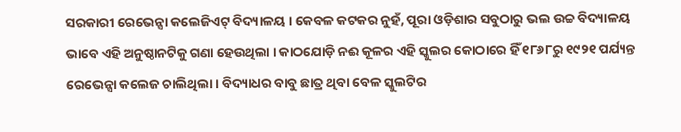ସରକାରୀ ରେଭେନ୍ସା କଲେଜିଏଟ୍ ବିଦ୍ୟାଳୟ । କେବଳ କଟକର ନୁହଁ, ପୂରା ଓଡ଼ିଶାର ସବୁଠାରୁ ଭଲ ଉଚ୍ଚ ବିଦ୍ୟାଳୟ ଭାବେ ଏହି ଅନୁଷ୍ଠାନଟିକୁ ଗଣା ହେଉଥିଲା । କାଠଯୋଡ଼ି ନଈ କୂଳର ଏହି ସ୍କୁଲର କୋଠାରେ ହିଁ ୧୮୬୮ରୁ ୧୯୨୧ ପର୍ଯ୍ୟନ୍ତ ରେଭେନ୍ସା କଲେଜ ଚାଲିଥିଲା । ବିଦ୍ୟାଧର ବାବୁ ଛାତ୍ର ଥିବା ବେଳ ସ୍କୁଲଟିର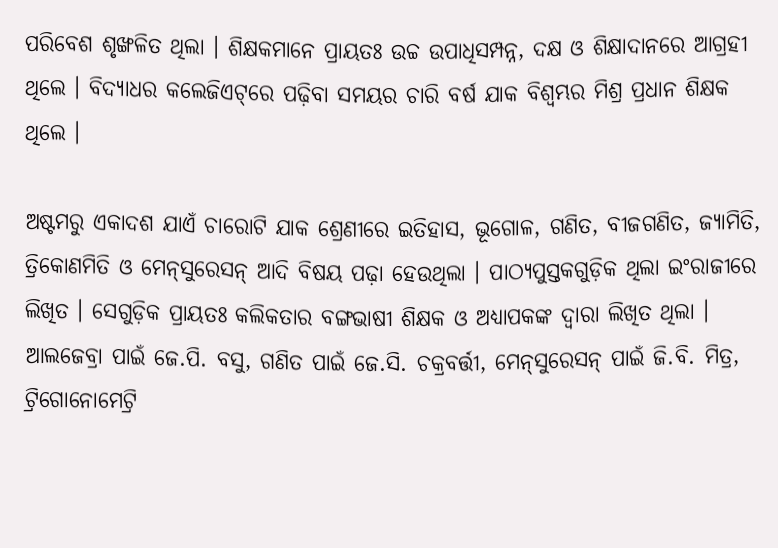ପରିବେଶ ଶୃଙ୍ଖଳିତ ଥିଲା । ଶିକ୍ଷକମାନେ ପ୍ରାୟତଃ ଉଚ୍ଚ ଉପାଧିସମ୍ପନ୍ନ, ଦକ୍ଷ ଓ ଶିକ୍ଷାଦାନରେ ଆଗ୍ରହୀ ଥିଲେ । ବିଦ୍ୟାଧର କଲେଜିଏଟ୍‌ରେ ପଢ଼ିବା ସମୟର ଚାରି ବର୍ଷ ଯାକ ବିଶ୍ୱମ୍ଭର ମିଶ୍ର ପ୍ରଧାନ ଶିକ୍ଷକ ଥିଲେ ।

ଅଷ୍ଟମରୁ ଏକାଦଶ ଯାଏଁ ଚାରୋଟି ଯାକ ଶ୍ରେଣୀରେ ଇତିହାସ, ଭୂଗୋଳ, ଗଣିତ, ବୀଜଗଣିତ, ଜ୍ୟାମିତି, ତ୍ରିକୋଣମିତି ଓ ମେନ୍‌ସୁରେସନ୍ ଆଦି ବିଷୟ ପଢ଼ା ହେଉଥିଲା । ପାଠ୍ୟପୁସ୍ତକଗୁଡ଼ିକ ଥିଲା ଇଂରାଜୀରେ ଲିଖିତ । ସେଗୁଡ଼ିକ ପ୍ରାୟତଃ କଲିକତାର ବଙ୍ଗଭାଷୀ ଶିକ୍ଷକ ଓ ଅଧ୍ୟାପକଙ୍କ ଦ୍ୱାରା ଲିଖିତ ଥିଲା । ଆଲଜେବ୍ରା ପାଇଁ ଜେ.ପି. ବସୁ, ଗଣିତ ପାଇଁ ଜେ.ସି. ଚକ୍ରବର୍ତ୍ତୀ, ମେନ୍‌ସୁରେସନ୍ ପାଇଁ ଜି.ବି. ମିତ୍ର, ଟ୍ରିଗୋନୋମେଟ୍ରି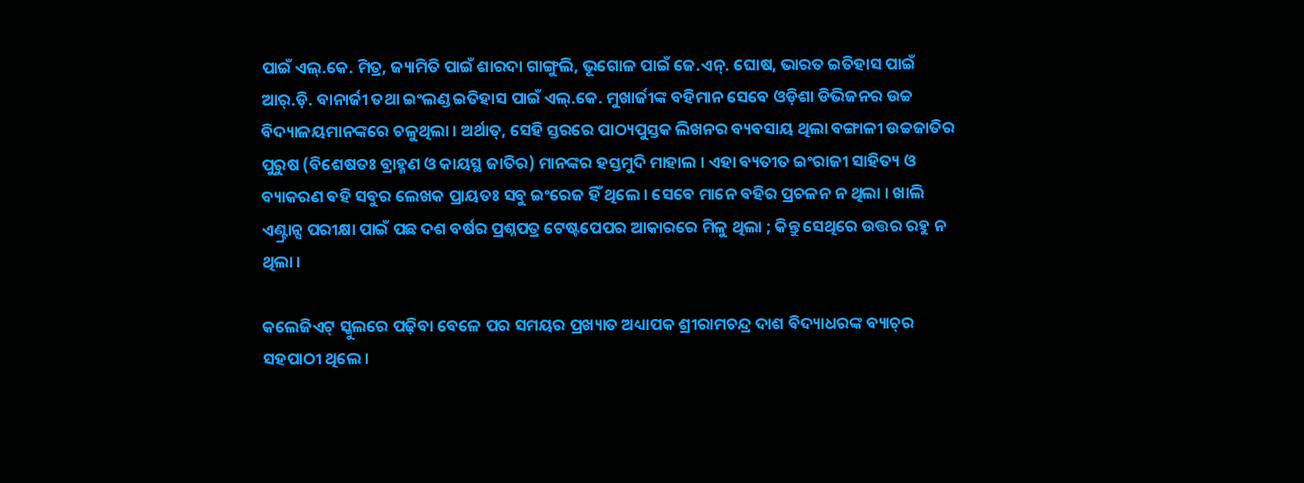ପାଇଁ ଏଲ୍.କେ. ମିତ୍ର, ଜ୍ୟାମିତି ପାଇଁ ଶାରଦା ଗାଙ୍ଗୁଲି, ଭୂଗୋଳ ପାଇଁ ଜେ.ଏନ୍. ଘୋଷ, ଭାରତ ଇତିହାସ ପାଇଁ ଆର୍‌.ଡ଼ି. ବାନାର୍ଜୀ ତଥା ଇଂଲଣ୍ଡ ଇତିହାସ ପାଇଁ ଏଲ୍.କେ. ମୁଖାର୍ଜୀଙ୍କ ବହିମାନ ସେବେ ଓଡ଼ିଶା ଡିଭିଜନର ଉଚ୍ଚ ବିଦ୍ୟାଳୟମାନଙ୍କରେ ଚଳୁଥିଲା । ଅର୍ଥାତ୍, ସେହି ସ୍ତରରେ ପାଠ୍ୟପୁସ୍ତକ ଲିଖନର ବ୍ୟବସାୟ ଥିଲା ବଙ୍ଗାଳୀ ଉଚ୍ଚଜାତିର ପୁରୁଷ (ବିଶେଷତଃ ବ୍ରାହ୍ମଣ ଓ କାୟସ୍ଥ ଜାତିର) ମାନଙ୍କର ହସ୍ତମୁଦି ମାହାଲ । ଏହା ବ୍ୟତୀତ ଇଂରାଜୀ ସାହିତ୍ୟ ଓ ବ୍ୟାକରଣ ବହି ସବୁର ଲେଖକ ପ୍ରାୟତଃ ସବୁ ଇଂରେଜ ହିଁ ଥିଲେ । ସେବେ ମାନେ ବହିର ପ୍ରଚଳନ ନ ଥିଲା । ଖାଲି ଏଣ୍ଟ୍ରାନ୍ସ ପରୀକ୍ଷା ପାଇଁ ପଛ ଦଶ ବର୍ଷର ପ୍ରଶ୍ନପତ୍ର ଟେଷ୍ଟପେପର ଆକାରରେ ମିଳୁ ଥିଲା ; କିନ୍ତୁ ସେଥିରେ ଉତ୍ତର ରହୁ ନ ଥିଲା ।

କଲେଜିଏଟ୍‌ ସ୍କୁଲରେ ପଢ଼ିବା ବେଳେ ପର ସମୟର ପ୍ରଖ୍ୟାତ ଅଧ୍ୟାପକ ଶ୍ରୀରାମଚନ୍ଦ୍ର ଦାଶ ବିଦ୍ୟାଧରଙ୍କ ବ୍ୟାଚ୍‌ର ସହପାଠୀ ଥିଲେ ।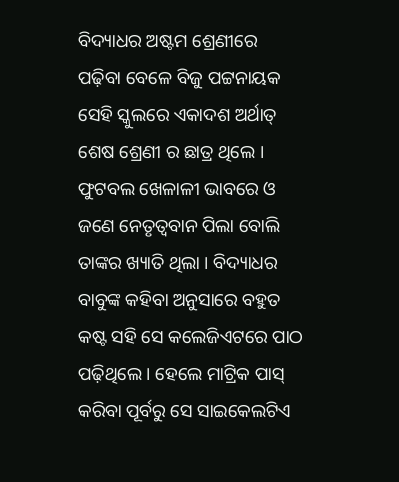ବିଦ୍ୟାଧର ଅଷ୍ଟମ ଶ୍ରେଣୀରେ ପଢ଼ିବା ବେଳେ ବିଜୁ ପଟ୍ଟନାୟକ ସେହି ସ୍କୁଲରେ ଏକାଦଶ ଅର୍ଥାତ୍ ଶେଷ ଶ୍ରେଣୀ ର ଛାତ୍ର ଥିଲେ । ଫୁଟବଲ ଖେଳାଳୀ ଭାବରେ ଓ ଜଣେ ନେତୃତ୍ୱବାନ ପିଲା ବୋଲି ତାଙ୍କର ଖ୍ୟାତି ଥିଲା । ବିଦ୍ୟାଧର ବାବୁଙ୍କ କହିବା ଅନୁସାରେ ବହୁତ କଷ୍ଟ ସହି ସେ କଲେଜିଏଟରେ ପାଠ ପଢ଼ିଥିଲେ । ହେଲେ ମାଟ୍ରିକ ପାସ୍ କରିବା ପୂର୍ବରୁ ସେ ସାଇକେଲଟିଏ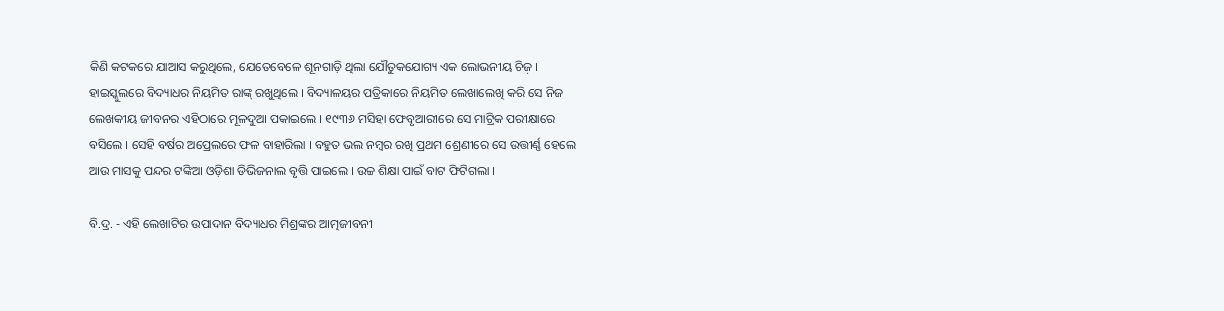କିଣି କଟକରେ ଯାଆସ କରୁଥିଲେ, ଯେତେବେଳେ ଶୂନଗାଡ଼ି ଥିଲା ଯୌତୁକଯୋଗ୍ୟ ଏକ ଲୋଭନୀୟ ଚିଜ଼ । ହାଇସ୍କୁଲରେ ବିଦ୍ୟାଧର ନିୟମିତ ରାଙ୍କ୍ ରଖୁଥିଲେ । ବିଦ୍ୟାଳୟର ପତ୍ରିକାରେ ନିୟମିତ ଲେଖାଲେଖି କରି ସେ ନିଜ ଲେଖକୀୟ ଜୀବନର ଏହିଠାରେ ମୂଳଦୁଆ ପକାଇଲେ । ୧୯୩୬ ମସିହା ଫେବୃଆରୀରେ ସେ ମାଟ୍ରିକ ପରୀକ୍ଷାରେ ବସିଲେ । ସେହି ବର୍ଷର ଅପ୍ରେଲରେ ଫଳ ବାହାରିଲା । ବହୁତ ଭଲ ନମ୍ବର ରଖି ପ୍ରଥମ ଶ୍ରେଣୀରେ ସେ ଉତ୍ତୀର୍ଣ୍ଣ ହେଲେ ଆଉ ମାସକୁ ପନ୍ଦର ଟଙ୍କିଆ ଓଡ଼ିଶା ଡିଭିଜନାଲ ବୃତ୍ତି ପାଇଲେ । ଉଚ୍ଚ ଶିକ୍ଷା ପାଇଁ ବାଟ ଫିଟିଗଲା ।

ବି.ଦ୍ର. - ଏହି ଲେଖାଟିର ଉପାଦାନ ବିଦ୍ୟାଧର ମିଶ୍ରଙ୍କର ଆତ୍ମଜୀବନୀ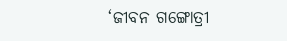‘ଜୀବନ ଗଙ୍ଗୋତ୍ରୀ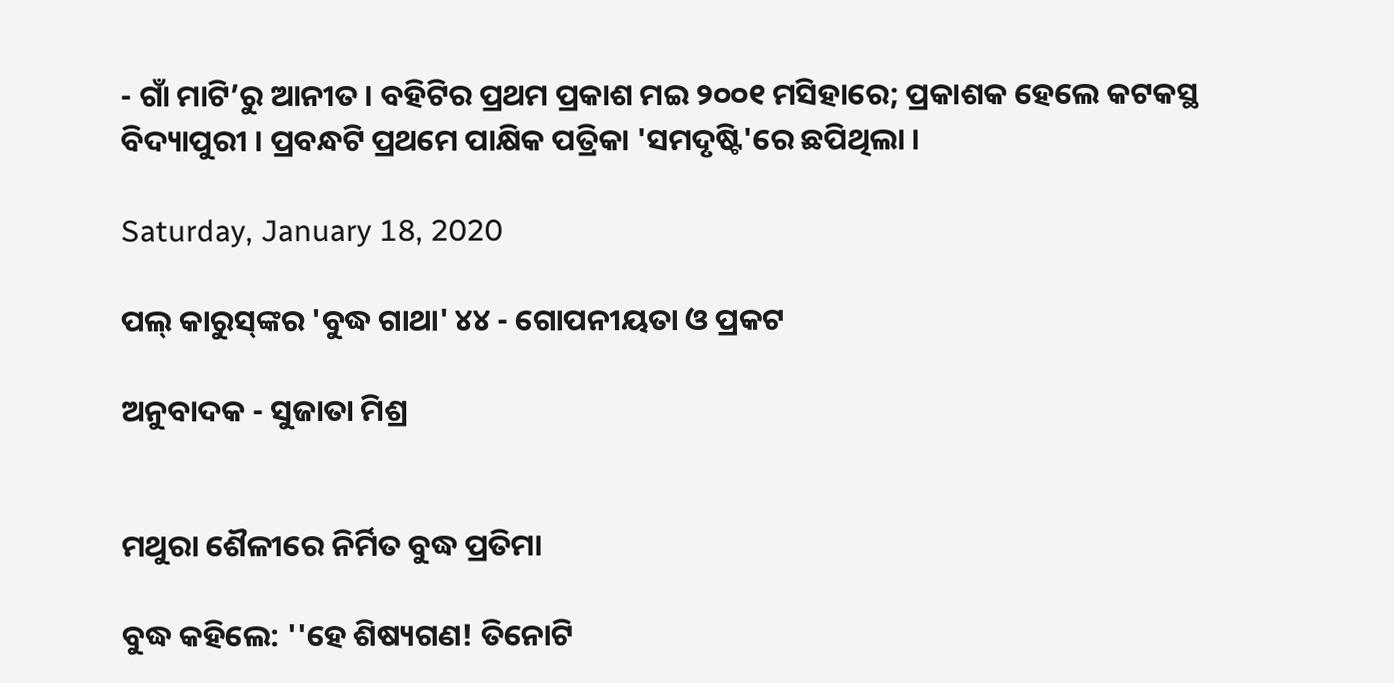- ଗାଁ ମାଟି’ରୁ ଆନୀତ । ବହିଟିର ପ୍ରଥମ ପ୍ରକାଶ ମଇ ୨୦୦୧ ମସିହାରେ; ପ୍ରକାଶକ ହେଲେ କଟକସ୍ଥ ବିଦ୍ୟାପୁରୀ । ପ୍ରବନ୍ଧଟି ପ୍ରଥମେ ପାକ୍ଷିକ ପତ୍ରିକା 'ସମଦୃଷ୍ଟି'ରେ ଛପିଥିଲା ।

Saturday, January 18, 2020

ପଲ୍ କାରୁସ୍‌ଙ୍କର 'ବୁଦ୍ଧ ଗାଥା' ୪୪ - ଗୋପନୀୟତା ଓ ପ୍ରକଟ

ଅନୁବାଦକ - ସୁଜାତା ମିଶ୍ର


ମଥୁରା ଶୈଳୀରେ ନିର୍ମିତ ବୁଦ୍ଧ ପ୍ରତିମା

ବୁଦ୍ଧ କହିଲେ: ''ହେ ଶିଷ୍ୟଗଣ! ତିନୋଟି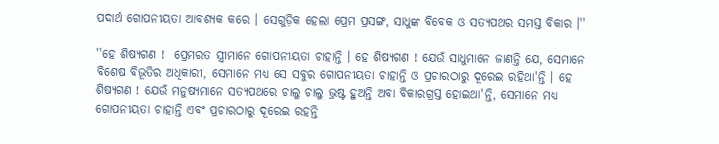ପଦାର୍ଥ ଗୋପନୀୟତା ଆବଶ୍ୟକ କରେ । ସେଗୁଡ଼ିକ ହେଲା ପ୍ରେମ ପ୍ରସଙ୍ଗ, ସାଧୁଙ୍କ ବିବେକ ଓ ସତ୍ୟପଥର ସମସ୍ତ ବିକାର ।''

''ହେ ଶିଷ୍ୟଗଣ !  ପ୍ରେମରତ ସ୍ତ୍ରୀମାନେ ଗୋପନୀୟତା ଚାହାନ୍ତି । ହେ ଶିଷ୍ୟଗଣ ! ଯେଉଁ ସାଧୁମାନେ ଜାଣନ୍ତି ଯେ, ସେମାନେ ବିଶେଷ ବିଭୂତିର ଅଧିକାରୀ, ସେମାନେ ମଧ୍ୟ ସେ ସବୁର ଗୋପନୀୟତା ଚାହାନ୍ତି ଓ ପ୍ରଚାରଠାରୁ ଦୂରେଇ ରହିଥା'ନ୍ତି । ହେ ଶିଷ୍ୟଗଣ ! ଯେଉଁ ମନୁଷ୍ୟମାନେ ସତ୍ୟପଥରେ ଚାଲୁ ଚାଲୁ ଭ୍ରଷ୍ଟ ହୁଅନ୍ତି ଅବା ବିକାରଗ୍ରସ୍ତ ହୋଇଥା'ନ୍ତି, ସେମାନେ ମଧ୍ୟ ଗୋପନୀୟତା ଚାହାନ୍ତି ଏବଂ ପ୍ରଚାରଠାରୁ ଦୂରେଇ ରହନ୍ତି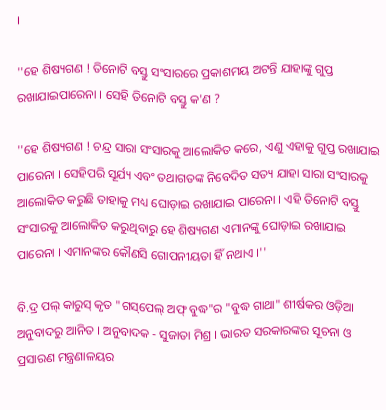।

''ହେ ଶିଷ୍ୟଗଣ ! ତିନୋଟି ବସ୍ତୁ ସଂସାରରେ ପ୍ରକାଶମୟ ଅଟନ୍ତି ଯାହାଙ୍କୁ ଗୁପ୍ତ ରଖାଯାଇପାରେନା । ସେହି ତିନୋଟି ବସ୍ତୁ କ'ଣ ?

''ହେ ଶିଷ୍ୟଗଣ ! ଚନ୍ଦ୍ର ସାରା ସଂସାରକୁ ଆଲୋକିତ କରେ, ଏଣୁ ଏହାକୁ ଗୁପ୍ତ ରଖାଯାଇ ପାରେନା । ସେହିପରି ସୂର୍ଯ୍ୟ ଏବଂ ତଥାଗତଙ୍କ ନିବେଦିତ ସତ୍ୟ ଯାହା ସାରା ସଂସାରକୁ ଆଲୋକିତ କରୁଛି ତାହାକୁ ମଧ୍ୟ ଘୋଡ଼ାଇ ରଖାଯାଇ ପାରେନା । ଏହି ତିନୋଟି ବସ୍ତୁ ସଂସାରକୁ ଆଲୋକିତ କରୁଥିବାରୁ ହେ ଶିଷ୍ୟଗଣ ଏମାନଙ୍କୁ ଘୋଡ଼ାଇ ରଖାଯାଇ ପାରେନା । ଏମାନଙ୍କର କୌଣସି ଗୋପନୀୟତା ହିଁ ନଥାଏ ।''

ବି.ଦ୍ର ପଲ୍ କାରୁସ୍ କୃତ "ଗସ୍‌ପେଲ୍ ଅଫ୍ ବୁଦ୍ଧ"ର "ବୁଦ୍ଧ ଗାଥା" ଶୀର୍ଷକର ଓଡ଼ିଆ ଅନୁବାଦରୁ ଆନିତ । ଅନୁବାଦକ - ସୁଜାତା ମିଶ୍ର । ଭାରତ ସରକାରଙ୍କର ସୂଚନା ଓ ପ୍ରସାରଣ ମନ୍ତ୍ରଣାଳୟର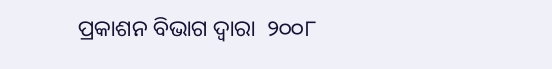ପ୍ରକାଶନ ବିଭାଗ ଦ୍ୱାରା  ୨୦୦୮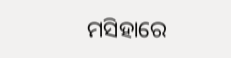ମସିହାରେ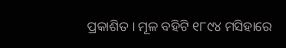ପ୍ରକାଶିତ । ମୂଳ ବହିଟି ୧୮୯୪ ମସିହାରେ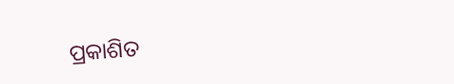ପ୍ରକାଶିତ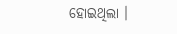ହୋଇଥିଲା ।